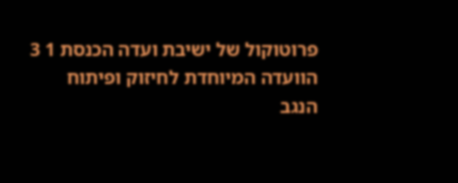פרוטוקול של ישיבת ועדה הכנסת 1 3 הוועדה המיוחדת לחיזוק ופיתוח הנגב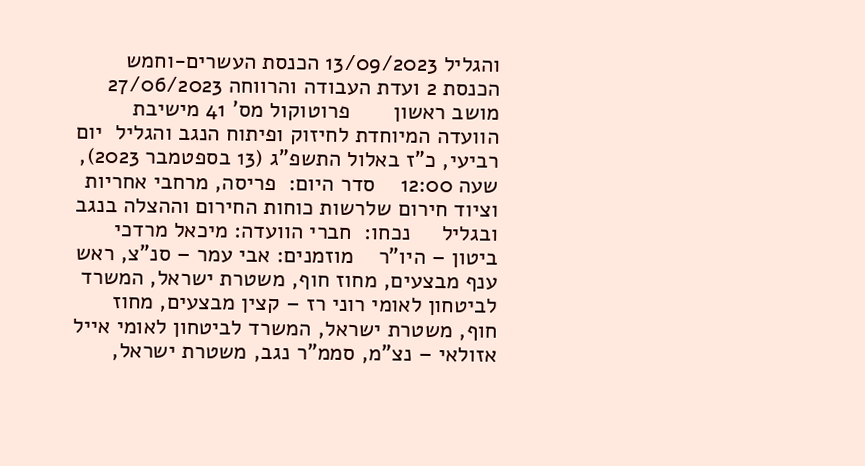והגליל 13/09/2023 הכנסת העשרים-וחמש הכנסת 2 ועדת העבודה והרווחה 27/06/2023 מושב ראשון       פרוטוקול מס' 41 מישיבת הוועדה המיוחדת לחיזוק ופיתוח הנגב והגליל  יום רביעי, כ"ז באלול התשפ"ג (13 בספטמבר 2023), שעה 12:00    סדר היום:  פריסה, מרחבי אחריות וציוד חירום שלרשות כוחות החירום וההצלה בנגב ובגליל     נכחו:  חברי הוועדה: מיכאל מרדכי ביטון – היו"ר    מוזמנים: אבי עמר – סנ"צ, ראש ענף מבצעים, מחוז חוף, משטרת ישראל, המשרד לביטחון לאומי רוני רז – קצין מבצעים, מחוז חוף, משטרת ישראל, המשרד לביטחון לאומי אייל אזולאי – נצ"מ, סממ"ר נגב, משטרת ישראל,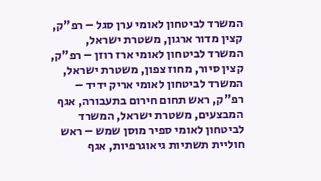המשרד לביטחון לאומי ערן סגל – רפ"ק, קצין מדור ארגון, משטרת ישראל, המשרד לביטחון לאומי ארז רוזן – רפ"ק, קצין סיור, מחוז צפון, משטרת ישראל, המשרד לביטחון לאומי אריק ידיד – רפ"ק, ראש תחום חירום בתעבורה, אגף המבצעים, משטרת ישראל, המשרד לביטחון לאומי ספיר מוסן שמש – ראש חוליית תשתיות גיאוגרפיות, אגף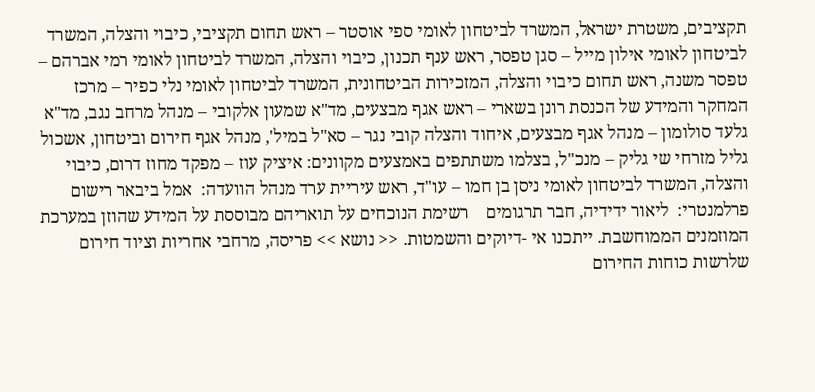תקציבים, משטרת ישראל, המשרד לביטחון לאומי ספי אוסטר – ראש תחום תקציבי, כיבוי והצלה, המשרד לביטחון לאומי אילון מייל – סגן טפסר, ראש ענף תכנון, כיבוי והצלה, המשרד לביטחון לאומי רמי אברהם – טפסר משנה, ראש תחום כיבוי והצלה, המזכירות הביטחונית, המשרד לביטחון לאומי נלי כפיר – מרכז המחקר והמידע של הכנסת רונן בשארי – ראש אגף מבצעים, מד"א שמעון אלקובי – מנהל מרחב נגב, מד"א גלעד סולומון – מנהל אגף מבצעים, איחוד והצלה קובי נגר – סא"ל במיל', מנהל אגף חירום וביטחון, אשכול גליל מזרחי שי גליק – מנכ"ל, בצלמו משתתפים באמצעים מקוונים: איציק עוז – מפקד מחוז דרום, כיבוי והצלה, המשרד לביטחון לאומי ניסן בן חמו – עו"ד, ראש עיריית ערד מנהל הוועדה:  אמל ביבאר רישום פרלמנטרי:  ליאור ידידיה, חבר תרגומים    רשימת הנוכחים על תואריהם מבוססת על המידע שהוזן במערכת המוזמנים הממוחשבת. ייתכנו אי -דיוקים והשמטות. << נושא >> פריסה, מרחבי אחריות וציוד חירום שלרשות כוחות החירום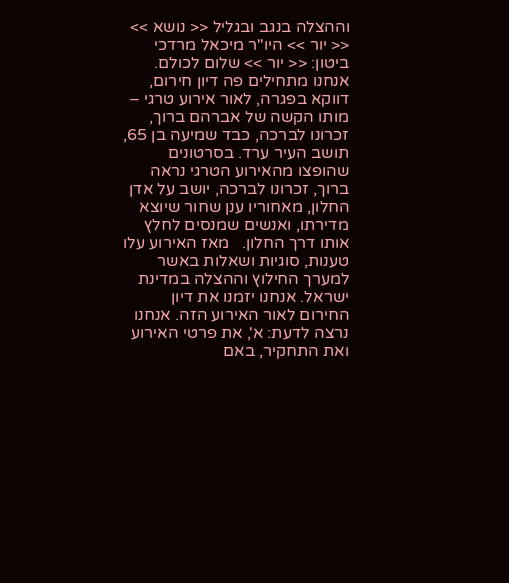וההצלה בנגב ובגליל << נושא >> << יור >> היו"ר מיכאל מרדכי ביטון: << יור >> שלום לכולם. אנחנו מתחילים פה דיון חירום, דווקא בפגרה, לאור אירוע טרגי – מותו הקשה של אברהם ברוך, זכרונו לברכה, כבד שמיעה בן 65, תושב העיר ערד. בסרטונים שהופצו מהאירוע הטרגי נראה ברוך, זכרונו לברכה, יושב על אדן החלון, מאחוריו ענן שחור שיוצא מדירתו, ואנשים שמנסים לחלץ אותו דרך החלון.   מאז האירוע עלו טענות, סוגיות ושאלות באשר למערך החילוץ וההצלה במדינת ישראל. אנחנו יזמנו את דיון החירום לאור האירוע הזה. אנחנו נרצה לדעת: א', את פרטי האירוע ואת התחקיר, באם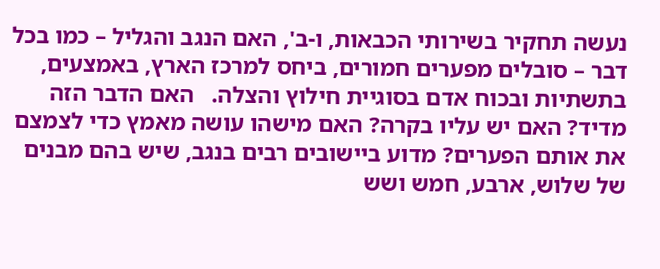נעשה תחקיר בשירותי הכבאות, ו-ב', האם הנגב והגליל – כמו בכל דבר – סובלים מפערים חמורים, ביחס למרכז הארץ, באמצעים, בתשתיות ובכוח אדם בסוגיית חילוץ והצלה.   האם הדבר הזה מדיד? האם יש עליו בקרה? האם מישהו עושה מאמץ כדי לצמצם את אותם הפערים? מדוע ביישובים רבים בנגב, שיש בהם מבנים של שלוש, ארבע, חמש ושש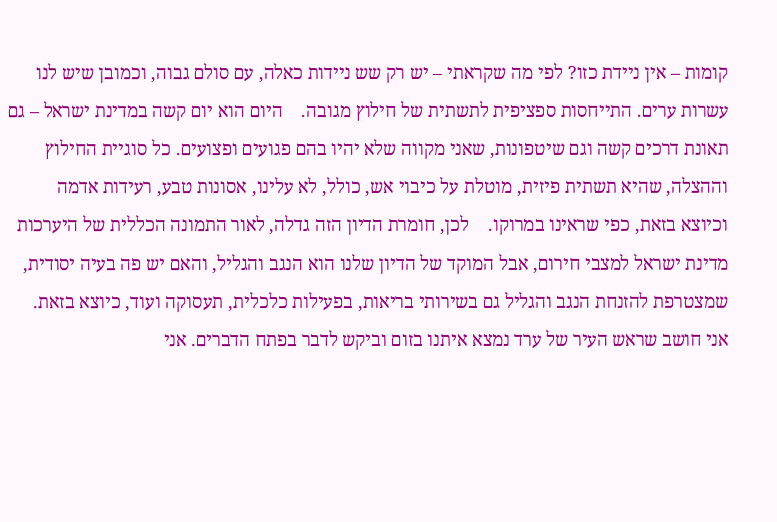קומות – אין ניידת כזו? לפי מה שקראתי – יש רק שש ניידות כאלה, עם סולם גבוה, וכמובן שיש לנו עשרות ערים. התייחסות ספציפית לתשתית של חילוץ מגובה.    היום הוא יום קשה במדינת ישראל – גם תאונת דרכים קשה וגם שיטפונות, שאני מקווה שלא יהיו בהם פגועים ופצועים. כל סוגיית החילוץ וההצלה, שהיא תשתית פיזית, מוטלת על כיבוי אש, כולל, לא עלינו, אסונות טבע, רעידות אדמה וכיוצא בזאת, כפי שראינו במרוקו.    לכן, חומרת הדיון הזה גדלה, לאור התמונה הכללית של היערכות מדינת ישראל למצבי חירום, אבל המוקד של הדיון שלנו הוא הנגב והגליל, והאם יש פה בעיה יסודית, שמצטרפת להזנחת הנגב והגליל גם בשירותי בריאות, בפעילות כלכלית, תעסוקה ועוד, כיוצא בזאת.   אני חושב שראש העיר של ערד נמצא איתנו בזום וביקש לדבר בפתח הדברים. אני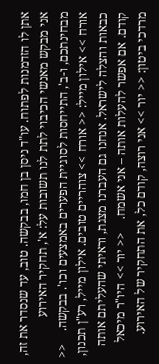אתן לו הזדמנות לפתוח. עו"ד ניסן בן חמו, בבקשה. טוב, עד שנסדר את זה, אני מבקש מאנשי הכיבוי לתת לנו תשובות על: א', תחקיר האירוע מבחינתכם, ו-ב', התייחסות לסוגיית הפערים באמצעים וכו'. בבקשה.    << אורח >> אילון מייל: << אורח >> צוהריים טובים. אילון מייל, רע"ן תכנון, כבאות והצלה לישראל. אנחנו גם העברנו מצגת, וראיתי שהעליתם אותה קודם. אם אפשר להעלות אותה – אני אשמח.    << יור >> היו"ר מיכאל מרדכי ביטון: << יור >> אני רוצה, קודם כל, את התחקיר של האירוע.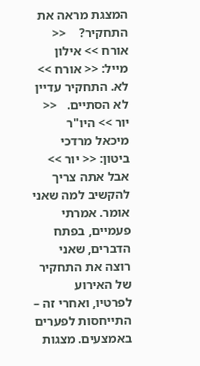המצגת מראה את התחקיר?    << אורח >> אילון מייל: << אורח >> לא. התחקיר עדיין לא הסתיים.   << יור >> היו"ר מיכאל מרדכי ביטון: << יור >> אבל אתה צריך להקשיב למה שאני אומר. אמרתי פעמיים, בפתח הדברים, שאני רוצה את התחקיר של האירוע לפרטיו, ואחרי זה – התייחסות לפערים באמצעים. מצגות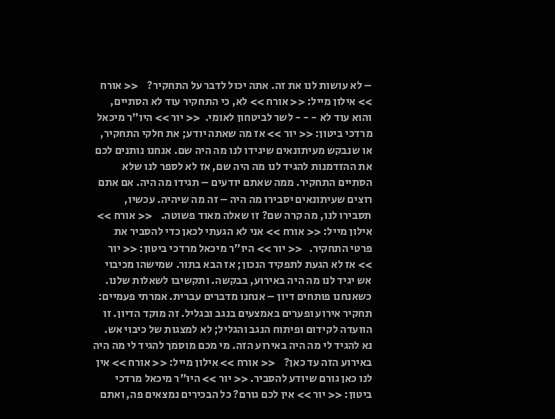– לא עושות לנו את זה. אתה יכול לדבר על התחקיר?    << אורח >> אילון מייל: << אורח >> לא, כי התחקיר עוד לא הסתיים, והוא עוד לא - - - לשר לביטחון לאומי.  << יור >> היו"ר מיכאל מרדכי ביטון: << יור >> אז מה שאתה יודע; את חלקי התחקיר, או שנבקש מעיתונאים שיגידו לנו מה היה שם. אנחנו נותנים לכם את ההזדמנות להגיד לנו מה היה שם, אז לא לספר לנו שלא הסתיים התחקיר. ממה שאתם יודעים – תגידו מה היה. אם אתם רוצים שעיתונאים יסבירו מה היה – זה מה שיהיה. עכשיו, תסבירו לנו, מה קרה שם? זו שאלה מאוד פשוטה.    << אורח >> אילון מייל: << אורח >> אני לא הגעתי לכאן כדי להסביר את פרטי התחקיר.   << יור >> היו"ר מיכאל מרדכי ביטון: << יור >> אז לא הגעת לתפקיד הנכון; אז הבא בתור. שמישהו מכיבוי אש יגיד לנו מה היה באירוע, בבקשה. ותקשיבו לשאלות שלנו. כשאנחנו פותחים דיון – אנחנו מדברים עברית. אמרתי פעמיים: תחקיר אירוע ופערים באמצעים בנגב ובגליל. זה מוקד הדיון. זו הוועדה לקידום ופיתוח הנגב והגליל; לא למצגות של כיבוי אש. נא להגיד לי מה היה באירוע הזה. מי מכם מוסמך להגיד לי מה היה באירוע הזה עד כאן?    << אורח >> אילון מייל: << אורח >> אין לנו כאן גורם שיודע להסביר. << יור >> היו"ר מיכאל מרדכי ביטון: << יור >> אין לכם גורם? כל הבכירים נמצאים פה, ואתם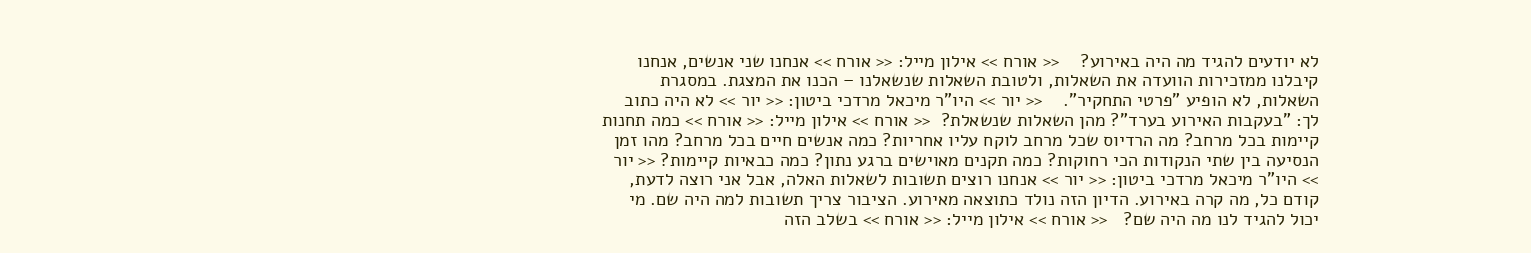לא יודעים להגיד מה היה באירוע?    << אורח >> אילון מייל: << אורח >> אנחנו שני אנשים, אנחנו קיבלנו ממזכירות הוועדה את השאלות, ולטובת השאלות שנשאלנו – הכנו את המצגת. במסגרת השאלות, לא הופיע "פרטי התחקיר".    << יור >> היו"ר מיכאל מרדכי ביטון: << יור >> לא היה כתוב לך: "בעקבות האירוע בערד"? מהן השאלות שנשאלת?  << אורח >> אילון מייל: << אורח >> כמה תחנות קיימות בכל מרחב? מה הרדיוס שכל מרחב לוקח עליו אחריות? כמה אנשים חיים בכל מרחב? מהו זמן הנסיעה בין שתי הנקודות הכי רחוקות? כמה תקנים מאוישים ברגע נתון? כמה כבאיות קיימות? << יור >> היו"ר מיכאל מרדכי ביטון: << יור >> אנחנו רוצים תשובות לשאלות האלה, אבל אני רוצה לדעת, קודם כל, מה קרה באירוע. הדיון הזה נולד כתוצאה מאירוע. הציבור צריך תשובות למה היה שם. מי יכול להגיד לנו מה היה שם?   << אורח >> אילון מייל: << אורח >> בשלב הזה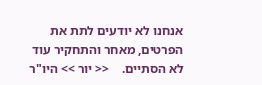אנחנו לא יודעים לתת את הפרטים, מאחר והתחקיר עוד לא הסתיים.    << יור >> היו"ר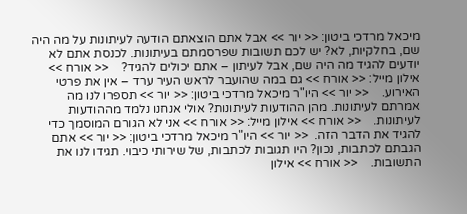מיכאל מרדכי ביטון: << יור >> אבל אתם הוצאתם הודעה לעיתונות על מה היה שם, בחלקיות, לא? יש לכם תשובות שפרסמתם בעיתונות. לכנסת אתם לא יודעים להגיד מה היה שם, אבל לעיתון – אתם יכולים להגיד?    << אורח >> אילון מייל: << אורח >> גם במה שהועבר לראש העיר ערד – אין את פרטי האירוע.    << יור >> היו"ר מיכאל מרדכי ביטון: << יור >> תספרו לנו מה אמרתם לעיתונות. מהן ההודעות לעיתונות? אולי אנחנו נלמד מההודעות לעיתונות.    << אורח >> אילון מייל: << אורח >> אני לא הגורם המוסמך כדי להגיד את הדבר הזה.  << יור >> היו"ר מיכאל מרדכי ביטון: << יור >> אתם הגבתם לכתבות, נכון? היו תגובות לכתבות, של שירותי כיבוי. תגידו לנו את התשובות.    << אורח >> אילון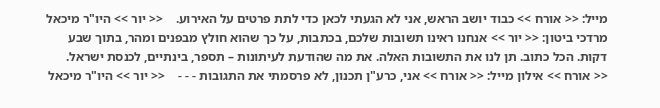מייל: << אורח >> כבוד יושב הראש, אני לא הגעתי לכאן כדי לתת פרטים על האירוע.    << יור >> היו"ר מיכאל מרדכי ביטון: << יור >> אנחנו ראינו תשובות שלכם, בכתבות, על כך שהוא חולץ מבפנים ומהר, בתוך שבע דקות. הכל כתוב. תן לנו את התשובות האלה. את מה שהודעת לעיתונות – תספר, בינתיים, לכנסת ישראל.    << אורח >> אילון מייל: << אורח >> אני, כרע"ן תכנון, לא פרסמתי את התגובות - - -    << יור >> היו"ר מיכאל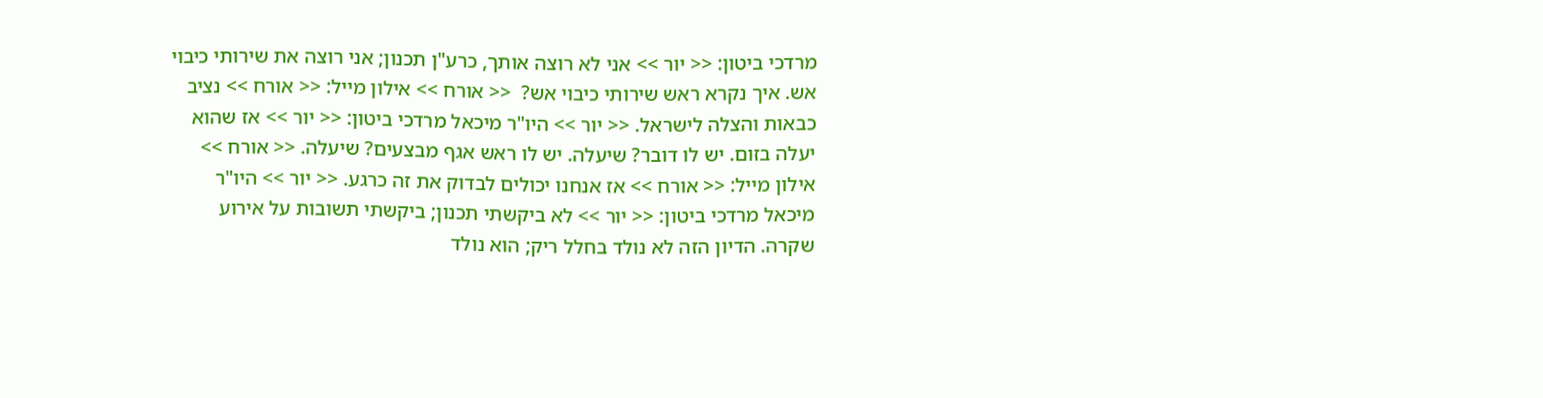מרדכי ביטון: << יור >> אני לא רוצה אותך, כרע"ן תכנון; אני רוצה את שירותי כיבוי אש. איך נקרא ראש שירותי כיבוי אש?  << אורח >> אילון מייל: << אורח >> נציב כבאות והצלה לישראל. << יור >> היו"ר מיכאל מרדכי ביטון: << יור >> אז שהוא יעלה בזום. יש לו דובר? שיעלה. יש לו ראש אגף מבצעים? שיעלה. << אורח >> אילון מייל: << אורח >> אז אנחנו יכולים לבדוק את זה כרגע. << יור >> היו"ר מיכאל מרדכי ביטון: << יור >> לא ביקשתי תכנון; ביקשתי תשובות על אירוע שקרה. הדיון הזה לא נולד בחלל ריק; הוא נולד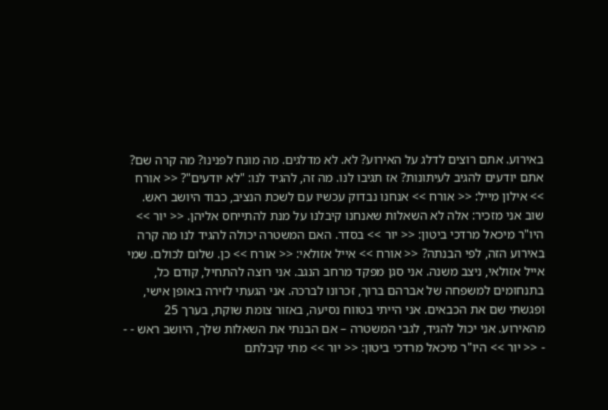באירוע. אתם רוצים לדלג על האירוע? לא. לא מדלגים. מה מונח לפנינו? מה קרה שם? אתם יודעים להגיב לעיתונות? אז תגיבו לנו. מה זה, להגיד לנו: "לא יודעים"? << אורח >> אילון מייל: << אורח >> אנחנו נבדוק עכשיו עם לשכת הנציב, כבוד היושב ראש. שוב אני מזכיר: אלה לא השאלות שאנחנו קיבלנו על מנת להתייחס אליהן. << יור >> היו"ר מיכאל מרדכי ביטון: << יור >> בסדר. האם המשטרה יכולה להגיד לנו מה קרה באירוע הזה, לפי הבנתה? << אורח >> אייל אזולאי: << אורח >> כן. שלום לכולם. שמי אייל אזולאי, ניצב משנה. אני סגן מפקד מרחב הנגב. אני רוצה להתחיל, קודם כל, בתנחומים למשפחה של אברהם ברוך, זכרונו לברכה. אני הגעתי לזירה באופן אישי, ופגשתי שם את הכבאים. אני הייתי בטווח נסיעה, באזור צומת שוקת, בערך 25 מהאירוע. אני יכול להגיד, לגבי המשטרה – אם הבנתי את השאלות שלך, היושב ראש - - - << יור >> היו"ר מיכאל מרדכי ביטון: << יור >> מתי קיבלתם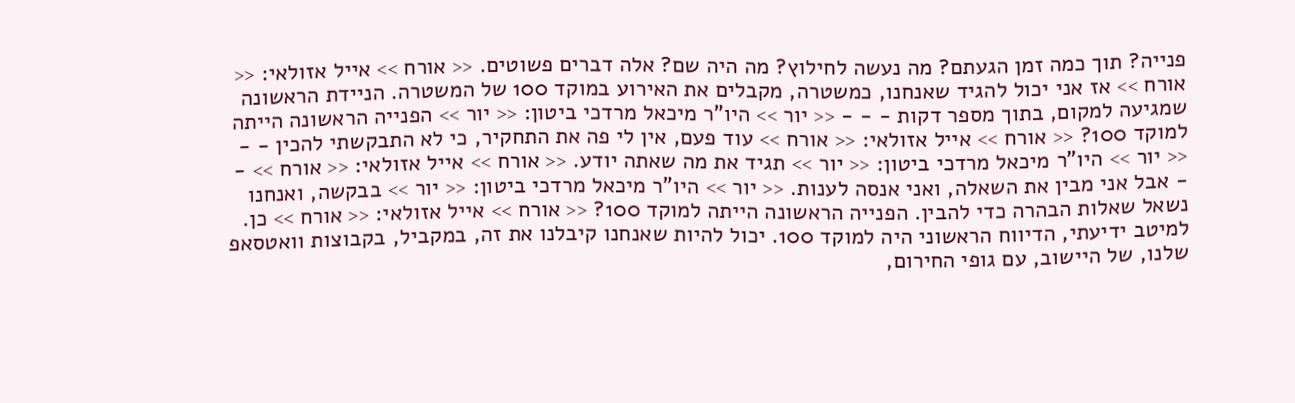פנייה? תוך כמה זמן הגעתם? מה נעשה לחילוץ? מה היה שם? אלה דברים פשוטים. << אורח >> אייל אזולאי: << אורח >> אז אני יכול להגיד שאנחנו, כמשטרה, מקבלים את האירוע במוקד 100 של המשטרה. הניידת הראשונה שמגיעה למקום, בתוך מספר דקות - - - << יור >> היו"ר מיכאל מרדכי ביטון: << יור >> הפנייה הראשונה הייתה למוקד 100? << אורח >> אייל אזולאי: << אורח >> עוד פעם, אין לי פה את התחקיר, כי לא התבקשתי להכין - - << יור >> היו"ר מיכאל מרדכי ביטון: << יור >> תגיד את מה שאתה יודע. << אורח >> אייל אזולאי: << אורח >> - - אבל אני מבין את השאלה, ואני אנסה לענות. << יור >> היו"ר מיכאל מרדכי ביטון: << יור >> בבקשה, ואנחנו נשאל שאלות הבהרה כדי להבין. הפנייה הראשונה הייתה למוקד 100? << אורח >> אייל אזולאי: << אורח >> כן. למיטב ידיעתי, הדיווח הראשוני היה למוקד 100. יכול להיות שאנחנו קיבלנו את זה, במקביל, בקבוצות וואטסאפ שלנו, של היישוב, עם גופי החירום,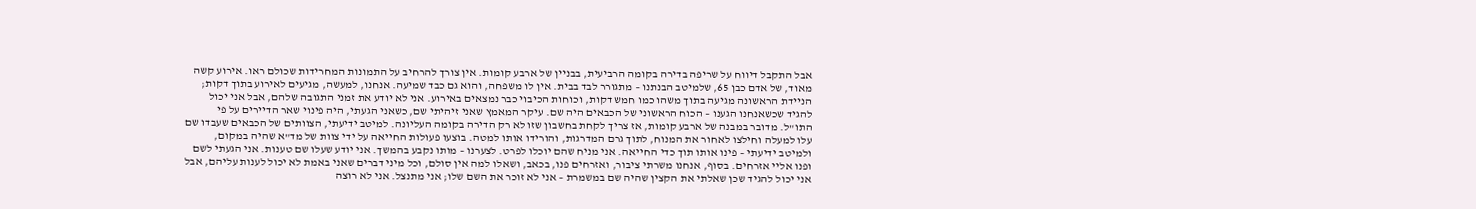אבל התקבל דיווח על שריפה בדירה בקומה הרביעית, בבניין של ארבע קומות. אין צורך להרחיב על התמונות המחרידות שכולם ראו. אירוע קשה מאוד, של אדם כבן 65, שלמיטב הבנתנו – מתגורר לבד בבית. אין לו משפחה, והוא גם כבד שמיעה. אנחנו, למעשה, מגיעים לאירוע בתוך דקות; הניידת הראשונה מגיעה בתוך משהו כמו חמש דקות, וכוחות הכיבוי כבר נמצאים באירוע. אני לא יודע את זמני התגובה שלהם, אבל אני יכול להגיד שכשאנחנו הגענו – הכוח הראשוני של הכבאים היה שם. עיקר המאמץ שאני זיהיתי שם, כשאני הגעתי, היה פינוי שאר הדיירים על פי התו"ל. מדובר במבנה של ארבע קומות, אז צריך לקחת בחשבון שזו לא רק הדירה בקומה העליונה. למיטב ידיעתי, הצוותים של הכבאים שעבדו שם עלו למעלה וחילצו לאחור את המנוח, לתוך גרם המדרגות, והורידו אותו למטה. בוצעו פעולות החייאה על ידי צוות של מד"א שהיה במקום, ולמיטב ידיעתי – פינו אותו תוך כדי החייאה. אני מניח שהם יוכלו לפרט. לצערנו – מותו נקבע בהמשך. אני יודע שעלו שם טענות. אני הגעתי לשם ופנו אליי אזרחים. בסוף, אנחנו משרתי ציבור, ואזרחים פנו, בכאב, ושאלו למה אין סולם, וכל מיני דברים שאני באמת לא יכול לענות עליהם, אבל אני יכול להגיד שכן שאלתי את הקצין שהיה שם במשמרת – אני לא זוכר את השם שלו; אני מתנצל. אני לא רוצה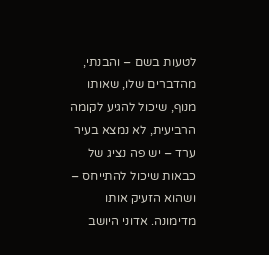לטעות בשם – והבנתי, מהדברים שלו, שאותו מנוף, שיכול להגיע לקומה הרביעית, לא נמצא בעיר ערד – יש פה נציג של כבאות שיכול להתייחס – ושהוא הזעיק אותו מדימונה. אדוני היושב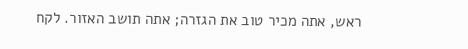ראש, אתה מכיר טוב את הגזרה; אתה תושב האזור. לקח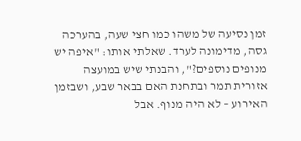זמן נסיעה של משהו כמו חצי שעה, בהערכה גסה, מדימונה לערד. שאלתי אותו: "איפה יש מנופים נוספים?", והבנתי שיש במועצה אזורית תמר ובתחנת האם בבאר שבע, ושבזמן האירוע – לא היה מנוף. אבל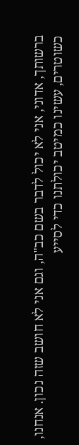ברשותך, אדוני, אני לא יכול לדבר בשם כב"ה, וגם אני לא חושב שזה נכון. אנחנו, כשוטרים, עשינו כמיטב יכולתנו כדי לסייע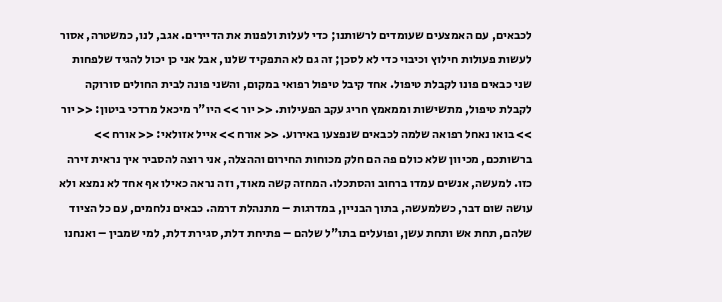לכבאים, עם האמצעים שעומדים לרשותנו; כדי לעלות ולפנות את הדיירים. אגב, לנו, כמשטרה, אסור לעשות פעולות חילוץ וכיבוי כדי לא לסכן; זה גם לא התפקיד שלנו, אבל אני כן יכול להגיד שלפחות שני כבאים פונו לקבלת טיפול. אחד קיבל טיפול רפואי במקום, והשני פונה לבית החולים סורוקה לקבלת טיפול, מתשישות וממאמץ חריג עקב הפעילות. << יור >> היו"ר מיכאל מרדכי ביטון: << יור >> בואו נאחל רפואה שלמה לכבאים שנפצעו באירוע. << אורח >> אייל אזולאי: << אורח >> ברשותכם, מכיוון שלא כולם פה הם חלק מכוחות החירום וההצלה, אני רוצה להסביר איך נראית זירה כזו. למעשה, אנשים עמדו ברחוב והסתכלו. המחזה קשה מאוד, וזה נראה כאילו אף אחד לא נמצא ולא עושה שום דבר, כשלמעשה, בתוך הבניין, במדרגות – מתנהלת דרמה. כבאים נלחמים, עם כל הציוד שלהם, תחת אש ותחת עשן, ופועלים בתו"ל שלהם – פתיחת דלת, סגירת דלת, למי שמבין – ואנחנו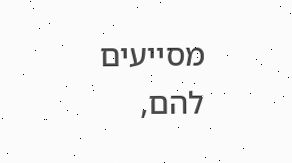מסייעים להם,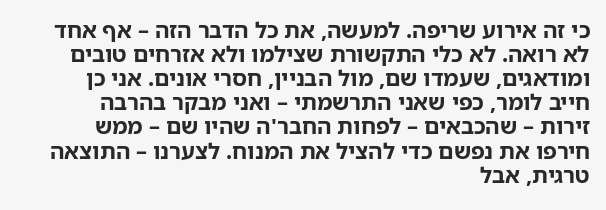כי זה אירוע שריפה. למעשה, את כל הדבר הזה – אף אחד לא רואה. לא כלי התקשורת שצילמו ולא אזרחים טובים ומודאגים, שעמדו שם, מול הבניין, חסרי אונים. אני כן חייב לומר, כפי שאני התרשמתי – ואני מבקר בהרבה זירות – שהכבאים – לפחות החבר'ה שהיו שם – ממש חירפו את נפשם כדי להציל את המנוח. לצערנו – התוצאה טרגית, אבל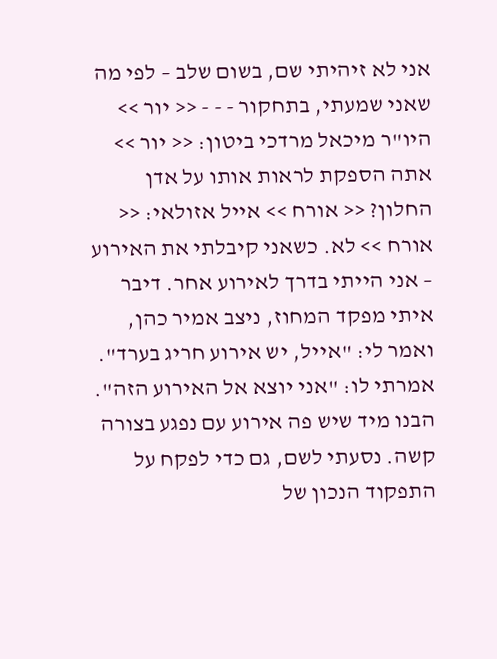אני לא זיהיתי שם, בשום שלב – לפי מה שאני שמעתי, בתחקור - - - << יור >> היו"ר מיכאל מרדכי ביטון: << יור >> אתה הספקת לראות אותו על אדן החלון? << אורח >> אייל אזולאי: << אורח >> לא. כשאני קיבלתי את האירוע – אני הייתי בדרך לאירוע אחר. דיבר איתי מפקד המחוז, ניצב אמיר כהן, ואמר לי: "אייל, יש אירוע חריג בערד". אמרתי לו: "אני יוצא אל האירוע הזה". הבנו מיד שיש פה אירוע עם נפגע בצורה קשה. נסעתי לשם, גם כדי לפקח על התפקוד הנכון של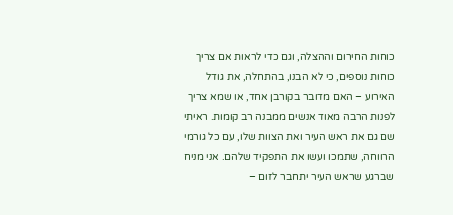כוחות החירום וההצלה, וגם כדי לראות אם צריך כוחות נוספים, כי לא הבנו, בהתחלה, את גודל האירוע – האם מדובר בקורבן אחד, או שמא צריך לפנות הרבה מאוד אנשים ממבנה רב קומות. ראיתי שם גם את ראש העיר ואת הצוות שלו, עם כל גורמי הרווחה, שתמכו ועשו את התפקיד שלהם. אני מניח שברגע שראש העיר יתחבר לזום –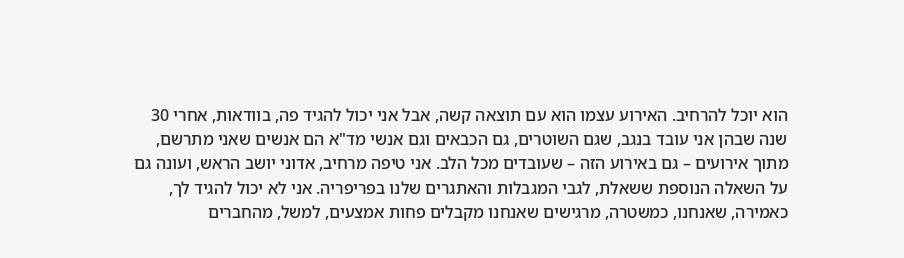הוא יוכל להרחיב. האירוע עצמו הוא עם תוצאה קשה, אבל אני יכול להגיד פה, בוודאות, אחרי 30 שנה שבהן אני עובד בנגב, שגם השוטרים, גם הכבאים וגם אנשי מד"א הם אנשים שאני מתרשם, מתוך אירועים – גם באירוע הזה – שעובדים מכל הלב. אני טיפה מרחיב, אדוני יושב הראש, ועונה גם על השאלה הנוספת ששאלת, לגבי המגבלות והאתגרים שלנו בפריפריה. אני לא יכול להגיד לך, כאמירה, שאנחנו, כמשטרה, מרגישים שאנחנו מקבלים פחות אמצעים, למשל, מהחברים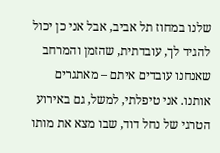שלנו במחוז תל אביב, אבל אני כן יכול להגיד לך, עובדתית, שהזמן והמרחב שאנחנו עובדים איתם – מאתגרים אותנו. אני טיפלתי, למשל, גם באירוע הטרגי של נחל דוד, שבו מצא את מותו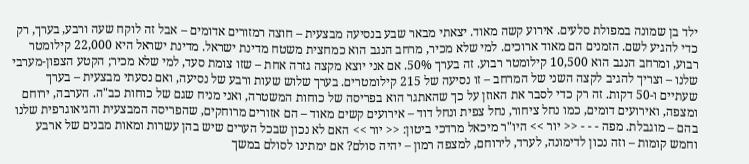ילד בן שמונה במפולת סלעים. אירוע קשה מאוד. יצאתי מבאר שבע בנסיעה מבצעית – חוצה רמזורים אדומים – אבל זה לוקח שעה ורבע, בערך, רק כדי להגיע לשם. הזמנים הם מאוד ארוכים. למי שלא מכיר, מרחב הנגב הוא כמחצית משטח מדינת ישראל. מדינת ישראל היא 22,000 קילומטר רבוע, ומרחב הנגב הוא 10,500 קילומטר רבוע. זה בערך 50%. אם אני יוצא מקצה גזרה אחת – שזו צומת סעד, למי שלא מכיר; הקטע הצפון-מערבי שלנו – וצריך להגיב לקצה השני של המרחב – זו נסיעה של 215 קילומטרים. בערך שלוש שעות ורבע של נסיעה, ואם נסעתי מבצעית – בערך שעתיים ו-50 דקות. זה רק כדי לסבר את האוזן על כך שהאתגר הוא בפריסה של כוחות המשטרה, ואני מניח שגם של כוחות כב"ה. הערבה, ירוחם ומצפה, ואירועים דומים, כמו נחל ציחור, נחל צפית ונחל דוד – אירועים קשים מאוד – הם אזורים מרוחקים, שהפריסה המבצעית והגיאוגרפית שלנו בהם – מוגבלת. מפה - - - << יור >> היו"ר מיכאל מרדכי ביטון: << יור >> האם לא נכון שבכל הערים שיש בהן עשרות ומאות מבנים של ארבע וחמש קומות – וזה נכון לדימונה, לערד, לירוחם, למצפה רמון – יהיה סולם? אם ימתינו לסולם במשך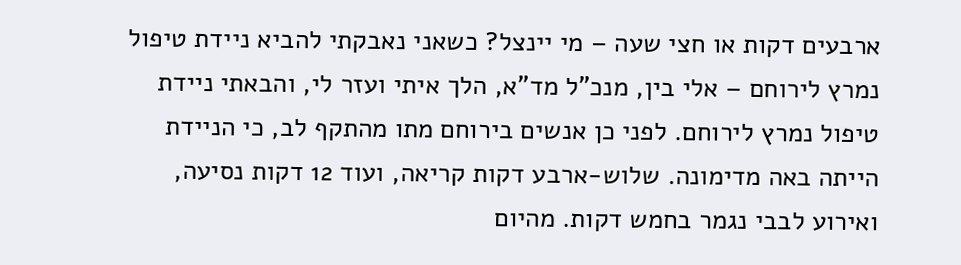ארבעים דקות או חצי שעה – מי יינצל? כשאני נאבקתי להביא ניידת טיפול נמרץ לירוחם – אלי בין, מנכ"ל מד"א, הלך איתי ועזר לי, והבאתי ניידת טיפול נמרץ לירוחם. לפני כן אנשים בירוחם מתו מהתקף לב, כי הניידת הייתה באה מדימונה. שלוש-ארבע דקות קריאה, ועוד 12 דקות נסיעה, ואירוע לבבי נגמר בחמש דקות. מהיום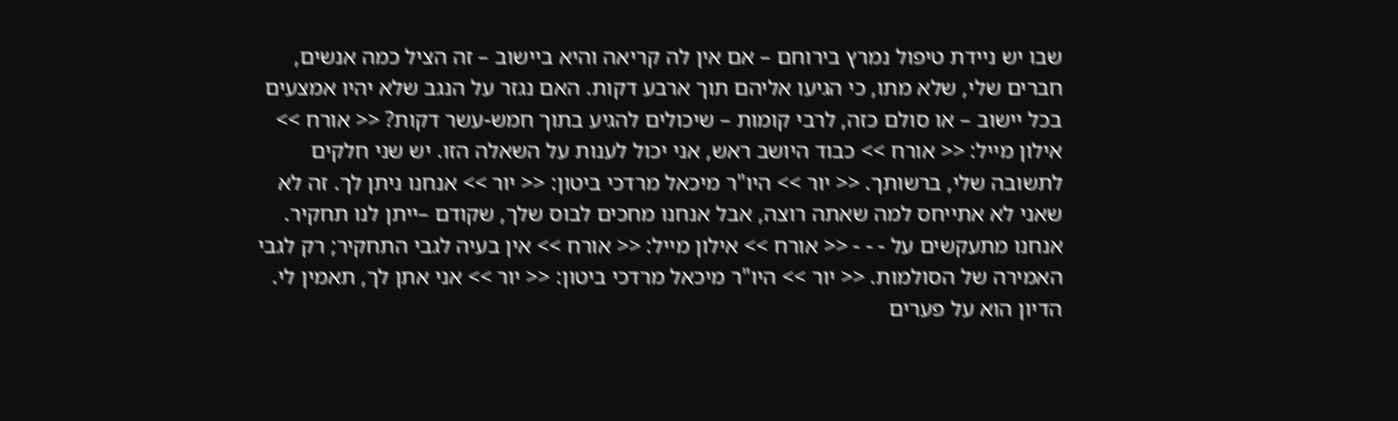שבו יש ניידת טיפול נמרץ בירוחם – אם אין לה קריאה והיא ביישוב – זה הציל כמה אנשים, חברים שלי, שלא מתו, כי הגיעו אליהם תוך ארבע דקות. האם נגזר על הנגב שלא יהיו אמצעים בכל יישוב – או סולם כזה, לרבי קומות – שיכולים להגיע בתוך חמש-עשר דקות? << אורח >> אילון מייל: << אורח >> כבוד היושב ראש, אני יכול לענות על השאלה הזו. יש שני חלקים לתשובה שלי, ברשותך. << יור >> היו"ר מיכאל מרדכי ביטון: << יור >> אנחנו ניתן לך. זה לא שאני לא אתייחס למה שאתה רוצה, אבל אנחנו מחכים לבוס שלך, שקודם –ייתן לנו תחקיר. אנחנו מתעקשים על - - - << אורח >> אילון מייל: << אורח >> אין בעיה לגבי התחקיר; רק לגבי האמירה של הסולמות. << יור >> היו"ר מיכאל מרדכי ביטון: << יור >> אני אתן לך, תאמין לי. הדיון הוא על פערים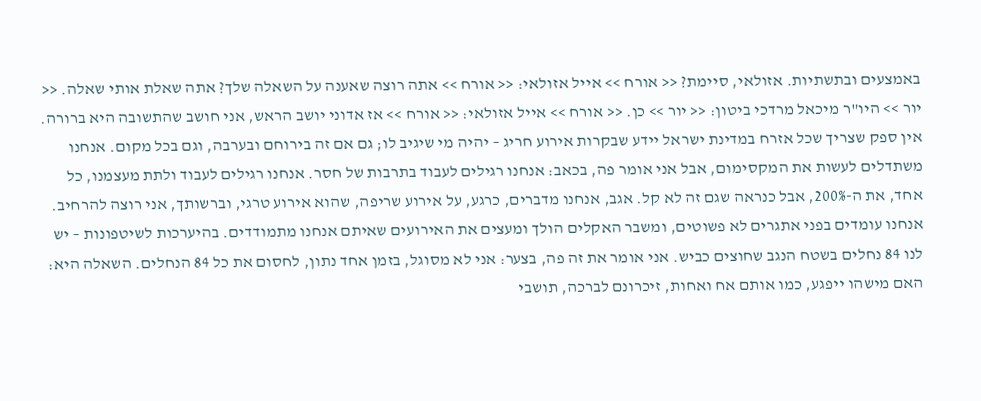באמצעים ובתשתיות. אזולאי, סיימת? << אורח >> אייל אזולאי: << אורח >> אתה רוצה שאענה על השאלה שלך? אתה שאלת אותי שאלה. << יור >> היו"ר מיכאל מרדכי ביטון: << יור >> כן. << אורח >> אייל אזולאי: << אורח >> אז אדוני יושב הראש, אני חושב שהתשובה היא ברורה. אין ספק שצריך שכל אזרח במדינת ישראל יידע שבקרות אירוע חריג – יהיה מי שיגיב לו; גם אם זה בירוחם ובערבה, וגם בכל מקום. אנחנו משתדלים לעשות את המקסימום, אבל אני אומר פה, בכאב: אנחנו רגילים לעבוד בתרבות של חסר. אנחנו רגילים לעבוד ולתת מעצמנו, כל אחד, את ה-200%, אבל כנראה שגם זה לא קל. אגב, אנחנו מדברים, כרגע, על אירוע שריפה, שהוא אירוע טרגי, וברשותך, אני רוצה להרחיב. אנחנו עומדים בפני אתגרים לא פשוטים, ומשבר האקלים הולך ומעצים את האירועים שאיתם אנחנו מתמודדים. בהיערכות לשיטפונות – יש לנו 84 נחלים בשטח הנגב שחוצים כביש. אני אומר את זה פה, בצער: אני לא מסוגל, בזמן אחד נתון, לחסום את כל 84 הנחלים. השאלה היא: האם מישהו ייפגע, כמו אותם אח ואחות, זיכרונם לברכה, תושבי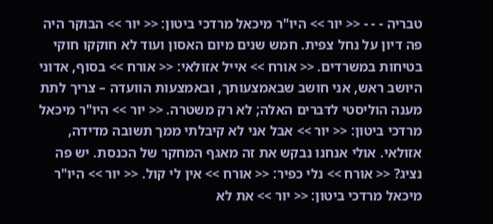טבריה - - - << יור >> היו"ר מיכאל מרדכי ביטון: << יור >> הבוקר היה פה דיון על נחל צפית. חמש שנים מיום האסון ועוד לא חוקקו חוקי בטיחות במשרדים. << אורח >> אייל אזולאי: << אורח >> בסוף, אדוני היושב ראש, אני חושב שבאמצעותך, ובאמצעות הוועדה – צריך לתת מענה הוליסטי לדברים האלה; לא רק משטרה. << יור >> היו"ר מיכאל מרדכי ביטון: << יור >> אבל אני לא קיבלתי ממך תשובה מדידה, אזולאי. אולי אנחנו נבקש את זה מאגף המחקר של הכנסת. יש פה נציג? << אורח >> נלי כפיר: << אורח >> אין לי קול. << יור >> היו"ר מיכאל מרדכי ביטון: << יור >> את לא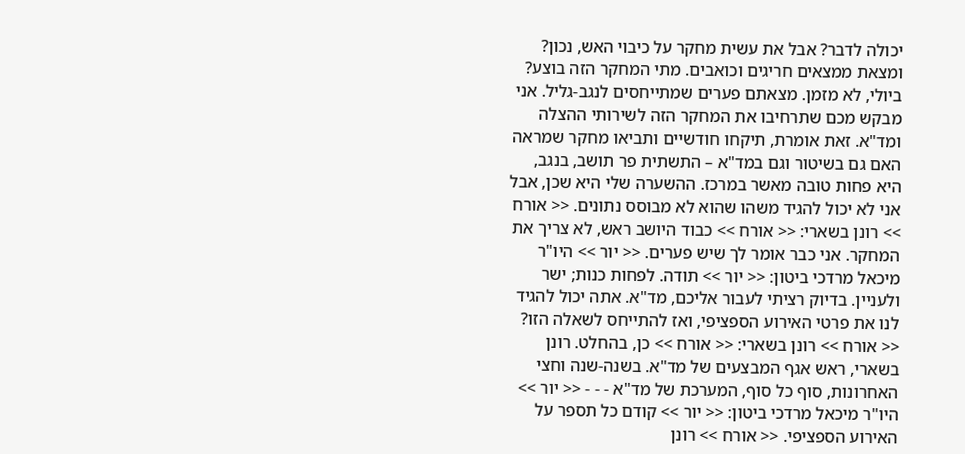יכולה לדבר? אבל את עשית מחקר על כיבוי האש, נכון? ומצאת ממצאים חריגים וכואבים. מתי המחקר הזה בוצע? ביולי, לא מזמן. מצאתם פערים שמתייחסים לנגב-גליל. אני מבקש מכם שתרחיבו את המחקר הזה לשירותי ההצלה ומד"א. זאת אומרת, תיקחו חודשיים ותביאו מחקר שמראה האם גם בשיטור וגם במד"א – התשתית פר תושב, בנגב, היא פחות טובה מאשר במרכז. ההשערה שלי היא שכן, אבל אני לא יכול להגיד משהו שהוא לא מבוסס נתונים. << אורח >> רונן בשארי: << אורח >> כבוד היושב ראש, לא צריך את המחקר. אני כבר אומר לך שיש פערים. << יור >> היו"ר מיכאל מרדכי ביטון: << יור >> תודה. לפחות כנות; ישר ולעניין. בדיוק רציתי לעבור אליכם, מד"א. אתה יכול להגיד לנו את פרטי האירוע הספציפי, ואז להתייחס לשאלה הזו? << אורח >> רונן בשארי: << אורח >> כן, בהחלט. רונן בשארי, ראש אגף המבצעים של מד"א. בשנה-שנה וחצי האחרונות, סוף כל סוף, המערכת של מד"א - - - << יור >> היו"ר מיכאל מרדכי ביטון: << יור >> קודם כל תספר על האירוע הספציפי. << אורח >> רונן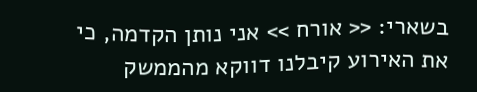בשארי: << אורח >> אני נותן הקדמה, כי את האירוע קיבלנו דווקא מהממשק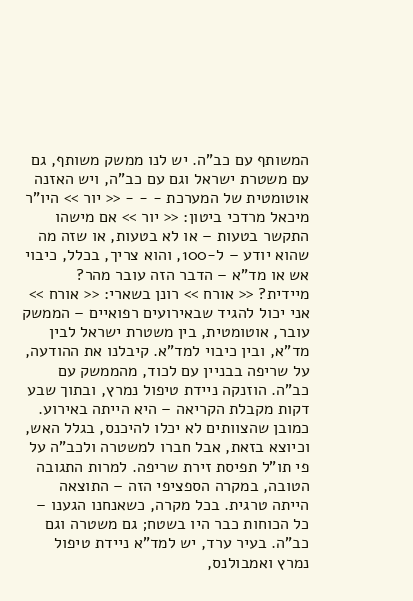המשותף עם כב"ה. יש לנו ממשק משותף, גם עם משטרת ישראל וגם עם כב"ה, ויש האזנה אוטומטית של המערכת - - - << יור >> היו"ר מיכאל מרדכי ביטון: << יור >> אם מישהו התקשר בטעות – או לא בטעות, או שזה מה שהוא יודע – ל-100, והוא צריך, בכלל, כיבוי אש או מד"א – הדבר הזה עובר מהר? מיידית? << אורח >> רונן בשארי: << אורח >> אני יכול להגיד שבאירועים רפואיים – הממשק עובר, אוטומטית, בין משטרת ישראל לבין מד"א, ובין כיבוי למד"א. קיבלנו את ההודעה, על שריפה בבניין עם לכוד, מהממשק עם כב"ה. הוזנקה ניידת טיפול נמרץ, ובתוך שבע דקות מקבלת הקריאה – היא הייתה באירוע. כמובן שהצוותים לא יכלו להיכנס, בגלל האש, וכיוצא בזאת, אבל חברו למשטרה ולכב"ה על פי תו"ל תפיסת זירת שריפה. למרות התגובה הטובה, במקרה הספציפי הזה – התוצאה הייתה טרגית. בכל מקרה, כשאנחנו הגענו – כל הכוחות כבר היו בשטח; גם משטרה וגם כב"ה. בעיר ערד, יש למד"א ניידת טיפול נמרץ ואמבולנס,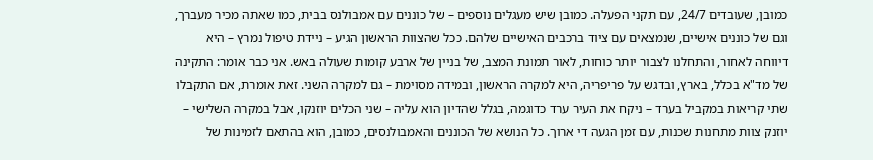כמובן, שעובדים 24/7, עם תקני הפעלה. כמובן שיש מעגלים נוספים – של כוננים עם אמבולנס בבית, כמו שאתה מכיר מעברך, וגם של כוננים אישיים, שנמצאים עם ציוד ברכבים האישיים שלהם. ככל שהצוות הראשון הגיע – ניידת טיפול נמרץ – היא דיווחה לאחור, והתחלנו לצבור יותר כוחות, לאור תמונת המצב, של בניין של ארבע קומות שעולה באש. אני כבר אומר: התקינה של מד"א בכלל, בארץ, ובדגש על פריפריה, היא למקרה הראשון, ובמידה מסוימת – גם למקרה השני. זאת אומרת, אם התקבלו שתי קריאות במקביל בערד – ניקח את העיר ערד כדוגמה, בגלל שהדיון הוא עליה – שני הכלים יוזנקו, אבל במקרה השלישי – יוזנק צוות מתחנות שכנות, עם זמן הגעה די ארוך. כל הנושא של הכוננים והאמבולנסים, כמובן, הוא בהתאם לזמינות של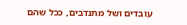עובדים ושל מתנדבים, ככל שהם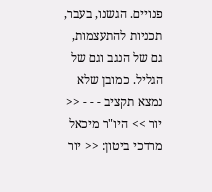פנויים. הגשנו, בעבר, תכניות להתעצמות, גם של הנגב וגם של הגליל. כמובן שלא נמצא תקציב - - - << יור >> היו"ר מיכאל מרדכי ביטון: << יור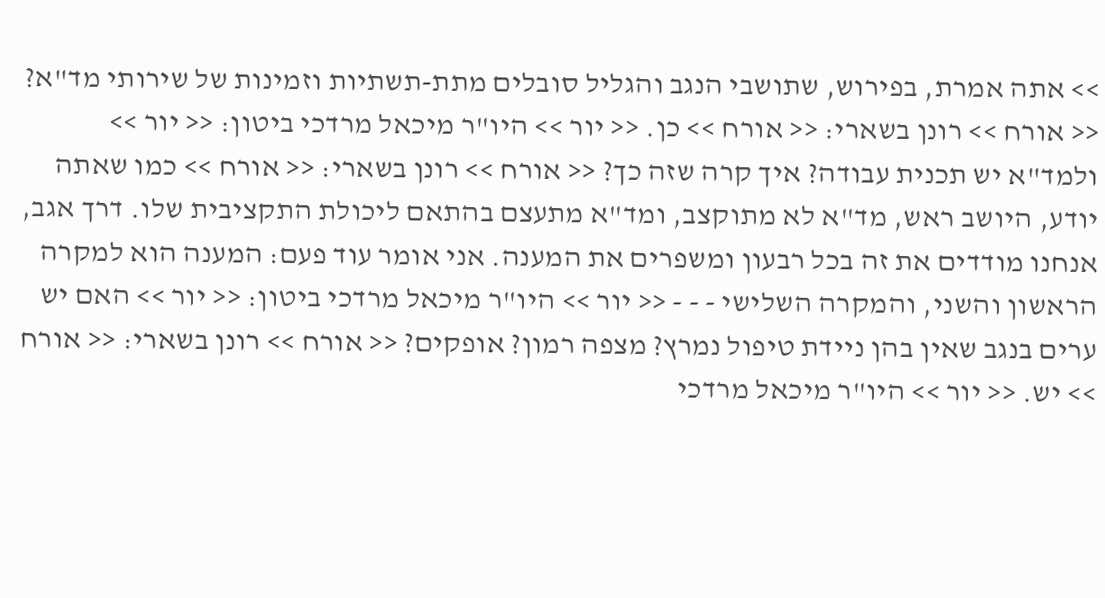>> אתה אמרת, בפירוש, שתושבי הנגב והגליל סובלים מתת-תשתיות וזמינות של שירותי מד"א? << אורח >> רונן בשארי: << אורח >> כן. << יור >> היו"ר מיכאל מרדכי ביטון: << יור >> ולמד"א יש תכנית עבודה? איך קרה שזה כך? << אורח >> רונן בשארי: << אורח >> כמו שאתה יודע, היושב ראש, מד"א לא מתוקצב, ומד"א מתעצם בהתאם ליכולת התקציבית שלו. דרך אגב, אנחנו מודדים את זה בכל רבעון ומשפרים את המענה. אני אומר עוד פעם: המענה הוא למקרה הראשון והשני, והמקרה השלישי - - - << יור >> היו"ר מיכאל מרדכי ביטון: << יור >> האם יש ערים בנגב שאין בהן ניידת טיפול נמרץ? מצפה רמון? אופקים? << אורח >> רונן בשארי: << אורח >> יש. << יור >> היו"ר מיכאל מרדכי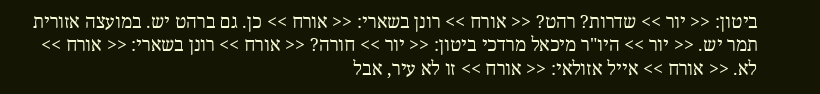ביטון: << יור >> שדרות? רהט? << אורח >> רונן בשארי: << אורח >> כן. גם ברהט יש. במועצה אזורית תמר יש. << יור >> היו"ר מיכאל מרדכי ביטון: << יור >> חורה? << אורח >> רונן בשארי: << אורח >> לא. << אורח >> אייל אזולאי: << אורח >> זו לא עיר, אבל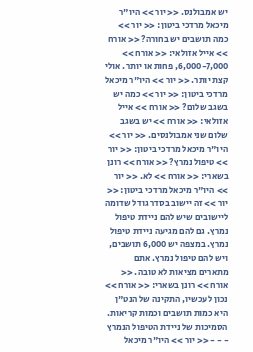יש אמבולנס. << יור >> היו"ר מיכאל מרדכי ביטון: << יור >> כמה תושבים יש בחורה? << אורח >> אייל אזולאי: << אורח >> 6,000-7,000, פחות או יותר. אולי קצת יותר. << יור >> היו"ר מיכאל מרדכי ביטון: << יור >> כמה יש בשגב שלום? << אורח >> אייל אזולאי: << אורח >> יש בשגב שלום שני אמבולנסים. << יור >> היו"ר מיכאל מרדכי ביטון: << יור >> טיפול נמרץ? << אורח >> רונן בשארי: << אורח >> לא. << יור >> היו"ר מיכאל מרדכי ביטון: << יור >> זה יישוב בסדר גודל שדומה ליישובים שיש להם ניידת טיפול נמרץ. גם להם מגיעה ניידת טיפול נמרץ. במצפה יש 6,000 תושבים, ויש להם טיפול נמרץ. אתם מתארים מציאות לא טובה. << אורח >> רונן בשארי: << אורח >> נכון לעכשיו, התקינה של הנט"ן היא כמות תושבים וכמות קריאות. הסמיכות של ניידת הטיפול הנמרץ - - - << יור >> היו"ר מיכאל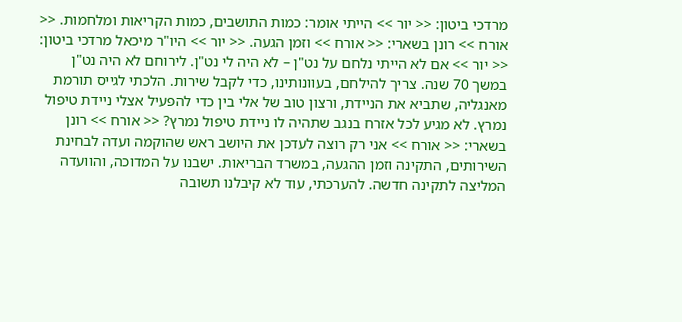מרדכי ביטון: << יור >> הייתי אומר: כמות התושבים, כמות הקריאות ומלחמות. << אורח >> רונן בשארי: << אורח >> וזמן הגעה. << יור >> היו"ר מיכאל מרדכי ביטון: << יור >> אם לא הייתי נלחם על נט"ן – לא היה לי נט"ן. לירוחם לא היה נט"ן במשך 70 שנה. צריך להילחם, בעוונותינו, כדי לקבל שירות. הלכתי לגייס תורמת מאנגליה, שתביא את הניידת, ורצון טוב של אלי בין כדי להפעיל אצלי ניידת טיפול נמרץ. לא מגיע לכל אזרח בנגב שתהיה לו ניידת טיפול נמרץ? << אורח >> רונן בשארי: << אורח >> אני רק רוצה לעדכן את היושב ראש שהוקמה ועדה לבחינת השירותים, התקינה וזמן ההגעה, במשרד הבריאות. ישבנו על המדוכה, והוועדה המליצה לתקינה חדשה. להערכתי, עוד לא קיבלנו תשובה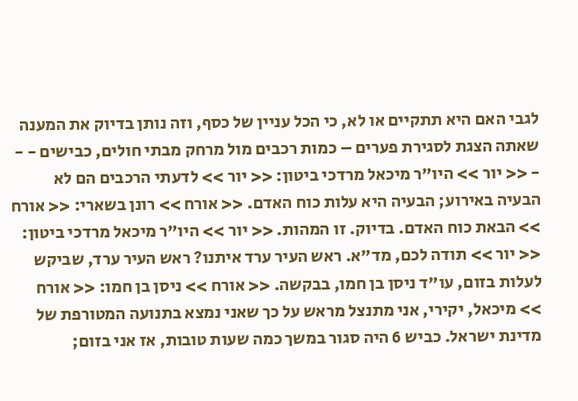לגבי האם היא תתקיים או לא, כי הכל עניין של כסף, וזה נותן בדיוק את המענה שאתה הצגת לסגירת פערים – כמות רכבים מול מרחק מבתי חולים, כבישים - - - << יור >> היו"ר מיכאל מרדכי ביטון: << יור >> לדעתי הרכבים הם לא הבעיה באירוע; הבעיה היא עלות כוח האדם. << אורח >> רונן בשארי: << אורח >> הבאת כוח האדם. בדיוק. זו המהות. << יור >> היו"ר מיכאל מרדכי ביטון: << יור >> תודה לכם, מד"א. ראש העיר ערד איתנו? ראש העיר ערד, שביקש לעלות בזום, עו"ד ניסן בן חמו, בבקשה. << אורח >> ניסן בן חמו: << אורח >> מיכאל, יקירי, אני מתנצל מראש על כך שאני נמצא בתנועה המטורפת של מדינת ישראל. כביש 6 היה סגור במשך כמה שעות טובות, אז אני בזום;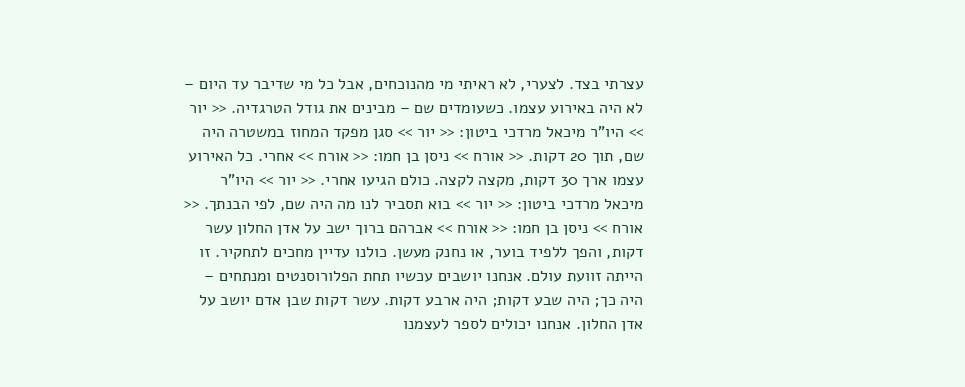עצרתי בצד. לצערי, לא ראיתי מי מהנוכחים, אבל כל מי שדיבר עד היום – לא היה באירוע עצמו. כשעומדים שם – מבינים את גודל הטרגדיה. << יור >> היו"ר מיכאל מרדכי ביטון: << יור >> סגן מפקד המחוז במשטרה היה שם, תוך 20 דקות. << אורח >> ניסן בן חמו: << אורח >> אחרי. כל האירוע עצמו ארך 30 דקות, מקצה לקצה. כולם הגיעו אחרי. << יור >> היו"ר מיכאל מרדכי ביטון: << יור >> בוא תסביר לנו מה היה שם, לפי הבנתך. << אורח >> ניסן בן חמו: << אורח >> אברהם ברוך ישב על אדן החלון עשר דקות, והפך ללפיד בוער, או נחנק מעשן. כולנו עדיין מחכים לתחקיר. זו הייתה זוועת עולם. אנחנו יושבים עכשיו תחת הפלורוסנטים ומנתחים – היה כך; היה שבע דקות; היה ארבע דקות. עשר דקות שבן אדם יושב על אדן החלון. אנחנו יכולים לספר לעצמנו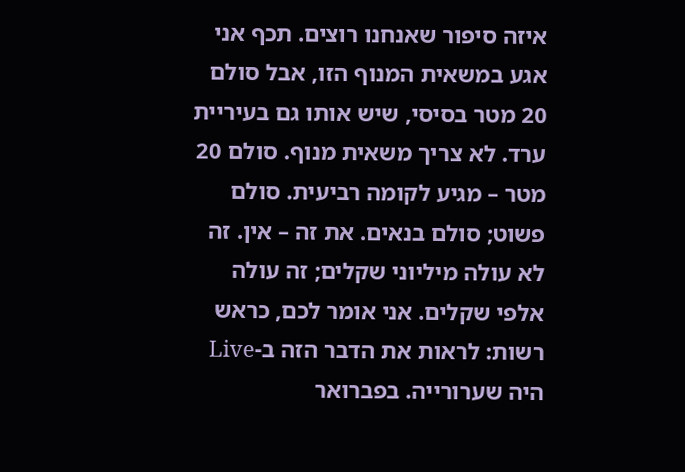איזה סיפור שאנחנו רוצים. תכף אני אגע במשאית המנוף הזו, אבל סולם 20 מטר בסיסי, שיש אותו גם בעיריית ערד. לא צריך משאית מנוף. סולם 20 מטר – מגיע לקומה רביעית. סולם פשוט; סולם בנאים. את זה – אין. זה לא עולה מיליוני שקלים; זה עולה אלפי שקלים. אני אומר לכם, כראש רשות: לראות את הדבר הזה ב-Live היה שערורייה. בפברואר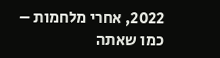2022, אחרי מלחמות – כמו שאתה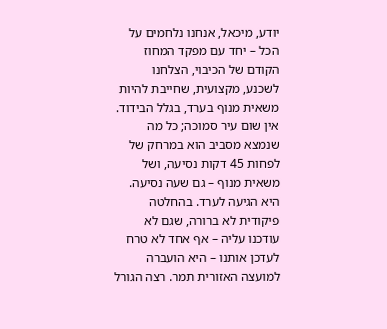יודע, מיכאל, אנחנו נלחמים על הכל – יחד עם מפקד המחוז הקודם של הכיבוי, הצלחנו לשכנע, מקצועית, שחייבת להיות משאית מנוף בערד, בגלל הבידוד. אין שום עיר סמוכה; כל מה שנמצא מסביב הוא במרחק של לפחות 45 דקות נסיעה, ושל משאית מנוף – גם שעה נסיעה. היא הגיעה לערד. בהחלטה פיקודית לא ברורה, שגם לא עודכנו עליה – אף אחד לא טרח לעדכן אותנו – היא הועברה למועצה האזורית תמר. רצה הגורל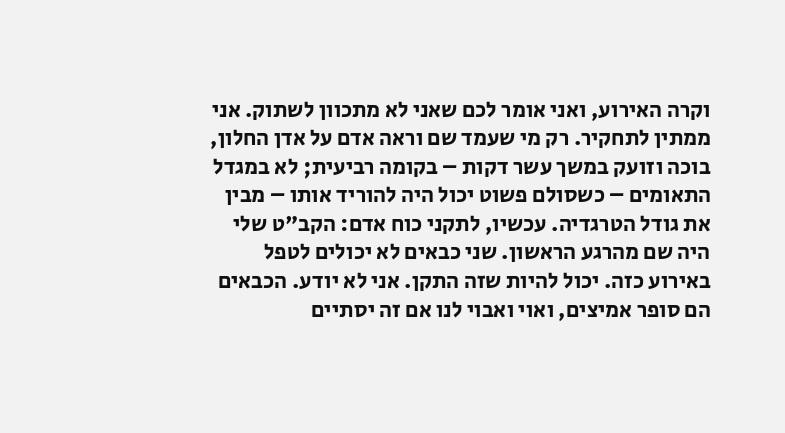וקרה האירוע, ואני אומר לכם שאני לא מתכוון לשתוק. אני ממתין לתחקיר. רק מי שעמד שם וראה אדם על אדן החלון, בוכה וזועק במשך עשר דקות – בקומה רביעית; לא במגדל התאומים – כשסולם פשוט יכול היה להוריד אותו – מבין את גודל הטרגדיה. עכשיו, לתקני כוח אדם: הקב"ט שלי היה שם מהרגע הראשון. שני כבאים לא יכולים לטפל באירוע כזה. יכול להיות שזה התקן. אני לא יודע. הכבאים הם סופר אמיצים, ואוי ואבוי לנו אם זה יסתיים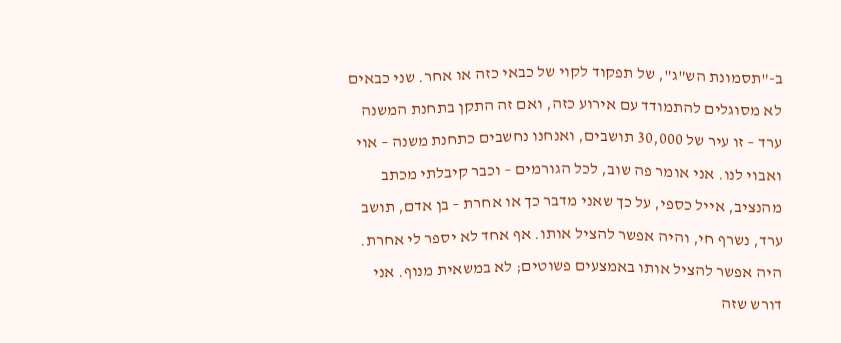ב-"תסמונת הש"ג", של תפקוד לקוי של כבאי כזה או אחר. שני כבאים לא מסוגלים להתמודד עם אירוע כזה, ואם זה התקן בתחנת המשנה ערד – זו עיר של 30,000 תושבים, ואנחנו נחשבים כתחנת משנה – אוי ואבוי לנו. אני אומר פה שוב, לכל הגורמים – וכבר קיבלתי מכתב מהנציב, אייל כספי, על כך שאני מדבר כך או אחרת – בן אדם, תושב ערד, נשרף חי, והיה אפשר להציל אותו. אף אחד לא יספר לי אחרת. היה אפשר להציל אותו באמצעים פשוטים; לא במשאית מנוף. אני דורש שזה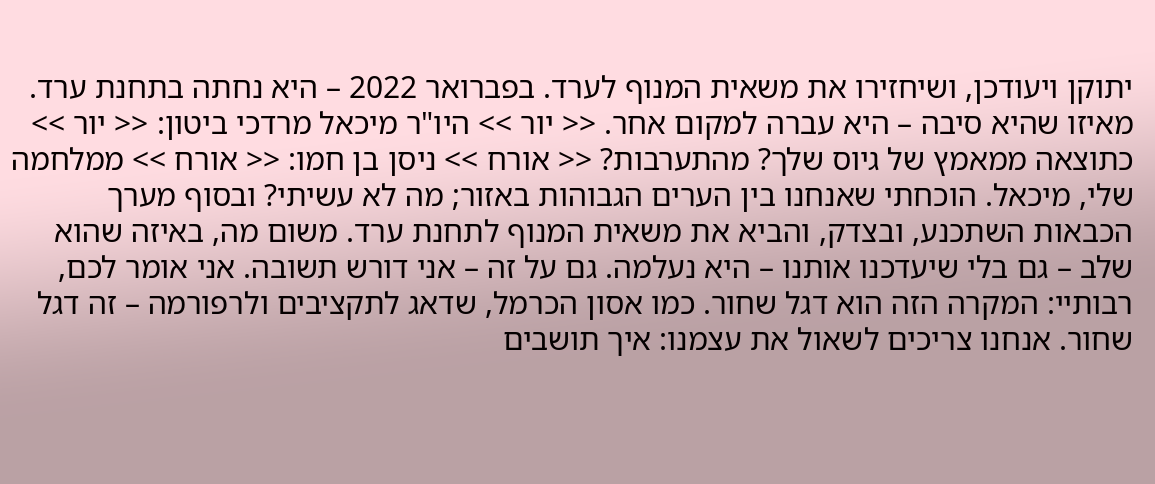יתוקן ויעודכן, ושיחזירו את משאית המנוף לערד. בפברואר 2022 – היא נחתה בתחנת ערד. מאיזו שהיא סיבה – היא עברה למקום אחר. << יור >> היו"ר מיכאל מרדכי ביטון: << יור >> כתוצאה ממאמץ של גיוס שלך? מהתערבות? << אורח >> ניסן בן חמו: << אורח >> ממלחמה שלי, מיכאל. הוכחתי שאנחנו בין הערים הגבוהות באזור; מה לא עשיתי? ובסוף מערך הכבאות השתכנע, ובצדק, והביא את משאית המנוף לתחנת ערד. משום מה, באיזה שהוא שלב – גם בלי שיעדכנו אותנו – היא נעלמה. גם על זה – אני דורש תשובה. אני אומר לכם, רבותיי: המקרה הזה הוא דגל שחור. כמו אסון הכרמל, שדאג לתקציבים ולרפורמה – זה דגל שחור. אנחנו צריכים לשאול את עצמנו: איך תושבים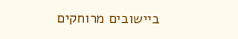ביישובים מרוחקים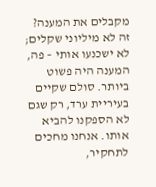מקבלים את המענה? זה לא מיליוני שקלים; לא ישכנעו אותי – פה, המענה היה פשוט ביותר. סולם שקיים בעיריית ערד, רק שגם לא הספקנו להביא אותו. אנחנו מחכים לתחקיר,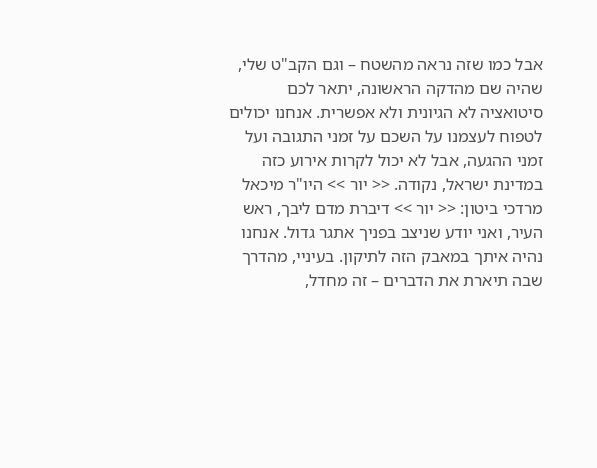אבל כמו שזה נראה מהשטח – וגם הקב"ט שלי, שהיה שם מהדקה הראשונה, יתאר לכם סיטואציה לא הגיונית ולא אפשרית. אנחנו יכולים לטפוח לעצמנו על השכם על זמני התגובה ועל זמני ההגעה, אבל לא יכול לקרות אירוע כזה במדינת ישראל, נקודה. << יור >> היו"ר מיכאל מרדכי ביטון: << יור >> דיברת מדם ליבך, ראש העיר, ואני יודע שניצב בפניך אתגר גדול. אנחנו נהיה איתך במאבק הזה לתיקון. בעיניי, מהדרך שבה תיארת את הדברים – זה מחדל,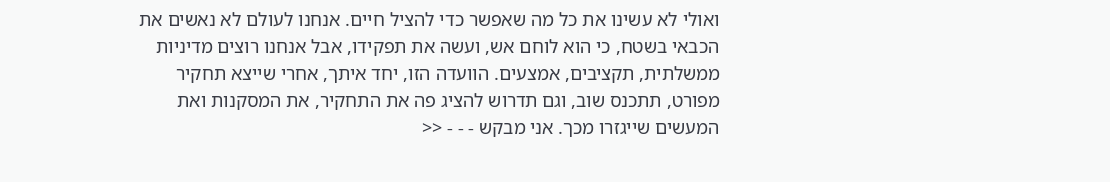ואולי לא עשינו את כל מה שאפשר כדי להציל חיים. אנחנו לעולם לא נאשים את הכבאי בשטח, כי הוא לוחם אש, ועשה את תפקידו, אבל אנחנו רוצים מדיניות ממשלתית, תקציבים, אמצעים. הוועדה הזו, יחד איתך, אחרי שייצא תחקיר מפורט, תתכנס שוב, וגם תדרוש להציג פה את התחקיר, את המסקנות ואת המעשים שייגזרו מכך. אני מבקש - - - <<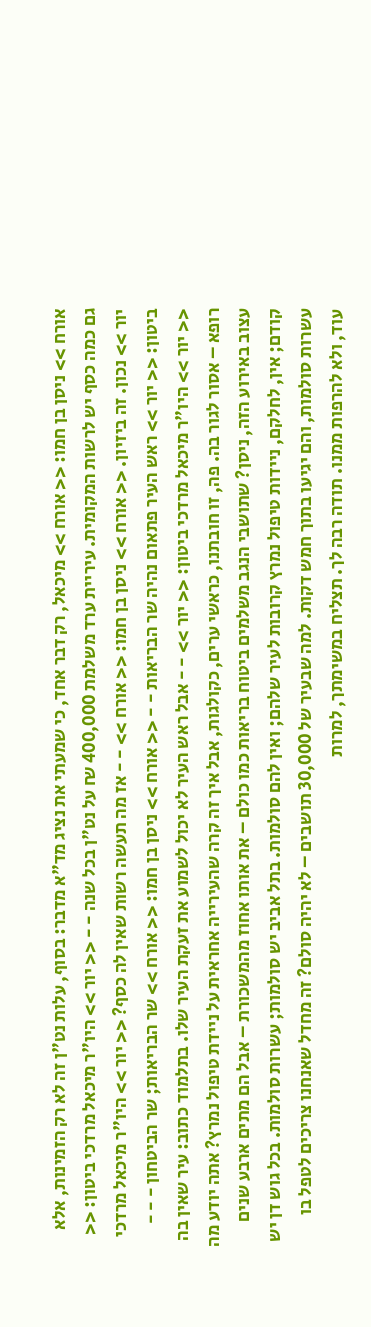אורח >> ניסן בן חמו: << אורח >> מיכאל, רק דבר אחד, כי שמעתי את נציג מד"א מדבר: בסוף, עלות נט"ן זה לא רק הזמינות, אלא גם כמה כסף יש לרשות המקומית. עיריית ערד משלמת 400,000 ₪ על נט"ן בכל שנה - - << יור >> היו"ר מיכאל מרדכי ביטון: << יור >> נכון. זה ביזיון. << אורח >> ניסן בן חמו: << אורח >> - - אז מה תעשה רשות שאין לה כסף? << יור >> היו"ר מיכאל מרדכי ביטון: << יור >> ראש העיר פתאום נהיה שר הבריאות - - << אורח >> ניסן בן חמו: << אורח >> שר הבריאות; שר הביטחון - - - << יור >> היו"ר מיכאל מרדכי ביטון: << יור >> - - אבל ראש העיר לא יכול לשמוע את זעקת העיר שלו. בתלמוד כתוב: עיר שאין בה רופא – אסור לגור בה. פה, זו חובתנו, כראשי ערים, כקולגות, אבל איך זה קרה שהעירייה אחראית על ניידת טיפול נמרץ? אתה יודע מה עצוב באירוע הזה, ניסן? שתושבי הנגב משלמים ביטוח בריאות כמו כולם – את אותו אחוז מהמשכורת – אבל הם מתים ארבע שנים קודם; אין, לחלקם, ניידות טיפול נמרץ קרובות לעיר שלהם; ואין להם סולמות. בתל אביב יש סולמות; עשרות סולמות. בכל גוש דן יש עשרות סולמות, והם יגיעו בתוך חמש דקות. למה שבעיר של 30,000 תושבים – לא יהיה סולם? זה מחדל שאנחנו צריכים לטפל בו עוד, ולא להרפות ממנו. תודה רבה לך. תצליח במשימתך, למרות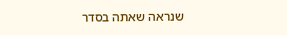שנראה שאתה בסדר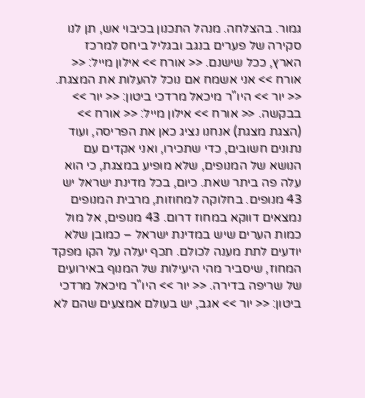גמור. בהצלחה. מנהל התכנון בכיבוי אש, תן לנו סקירה של פערים בנגב ובגליל ביחס למרכז הארץ, ככל שישנם. << אורח >> אילון מייל: << אורח >> אני אשמח אם נוכל להעלות את המצגת. << יור >> היו"ר מיכאל מרדכי ביטון: << יור >> בבקשה. << אורח >> אילון מייל: << אורח >> (הצגת מצגת) אנחנו נציג כאן את הפריסה, ועוד נתונים חשובים, כדי שתכירו, ואני אקדים עם הנושא של המנופים, שלא מופיע במצגת, כי הוא עלה פה ביתר שאת. כיום, בכל מדינת ישראל יש 43 מנופים. בחלוקה למחוזות, מרבית המנופים נמצאים דווקא במחוז דרום. 43 מנופים, אל מול כמות הערים שיש במדינת ישראל – כמובן שלא יודעים לתת מענה לכולם. תכף יעלה על הקו מפקד המחוז, שיסביר מהי היעילות של המנוף באירועים של שריפה בדירה. << יור >> היו"ר מיכאל מרדכי ביטון: << יור >> אגב, יש בעולם אמצעים שהם לא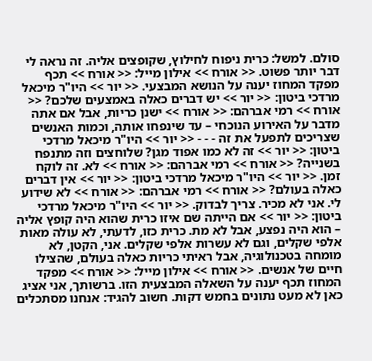סולם. למשל: כרית ניפוח לחילוץ, שקופצים אליה. זה נראה לי דבר יותר פשוט. << אורח >> אילון מייל: << אורח >> תכף מפקד המחוז יענה על הנושא המבצעי. << יור >> היו"ר מיכאל מרדכי ביטון: << יור >> יש דברים כאלה באמצעים שלכם? << אורח >> רמי אברהם: << אורח >> ישנן כריות, אבל אם אתה מדבר על האירוע הנוכחי – עד שינפחו אותה, וכמות האנשים שצריכים לתפעל את זה - - - << יור >> היו"ר מיכאל מרדכי ביטון: << יור >> זה לא כמו אפוד מגן? שלוחצים וזה מתנפח בשנייה? << אורח >> רמי אברהם: << אורח >> לא. זה לוקח זמן. << יור >> היו"ר מיכאל מרדכי ביטון: << יור >> אין דברים כאלה בעולם? << אורח >> רמי אברהם: << אורח >> לא שידוע לי. אני לא מכיר. צריך לבדוק. << יור >> היו"ר מיכאל מרדכי ביטון: << יור >> אם הייתה שם איזו כרית שהוא היה קופץ אליה – הוא היה נפצע, אבל לא מת. כרית כזו, לדעתי, לא עולה מאות אלפי שקלים, וגם לא עשרות אלפי שקלים. אני, הקטן, לא מומחה בטכנולוגיה, אבל ראיתי כריות כאלה בעולם, שהצילו חיים של אנשים. << אורח >> אילון מייל: << אורח >> מפקד המחוז תכף יענה על השאלה המבצעית הזו. ברשותך, אני אציג כאן לא מעט נתונים בחמש דקות. חשוב להגיד: אנחנו מסתכלים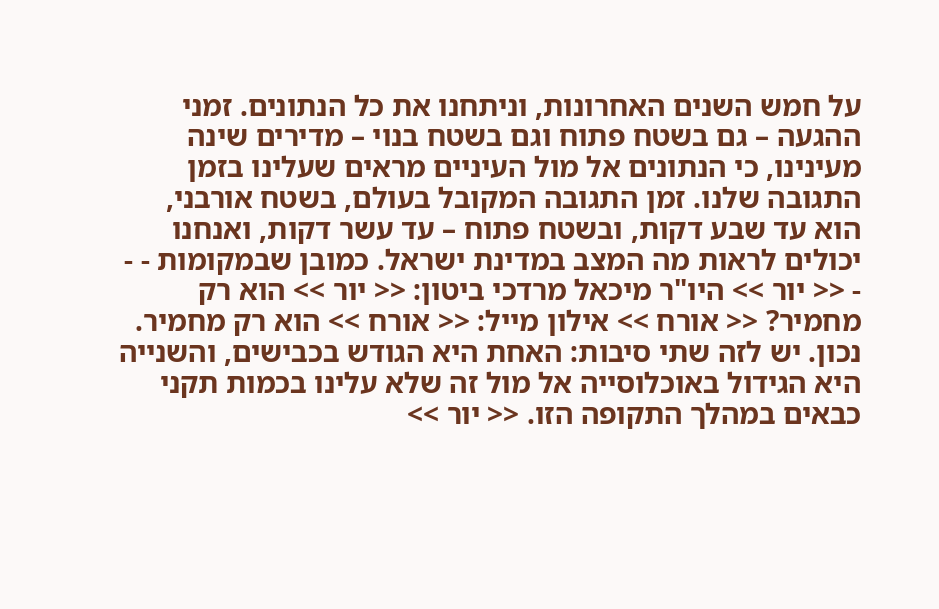על חמש השנים האחרונות, וניתחנו את כל הנתונים. זמני ההגעה – גם בשטח פתוח וגם בשטח בנוי – מדירים שינה מעינינו, כי הנתונים אל מול העיניים מראים שעלינו בזמן התגובה שלנו. זמן התגובה המקובל בעולם, בשטח אורבני, הוא עד שבע דקות, ובשטח פתוח – עד עשר דקות, ואנחנו יכולים לראות מה המצב במדינת ישראל. כמובן שבמקומות - - - << יור >> היו"ר מיכאל מרדכי ביטון: << יור >> הוא רק מחמיר? << אורח >> אילון מייל: << אורח >> הוא רק מחמיר. נכון. יש לזה שתי סיבות: האחת היא הגודש בכבישים, והשנייה היא הגידול באוכלוסייה אל מול זה שלא עלינו בכמות תקני כבאים במהלך התקופה הזו. << יור >>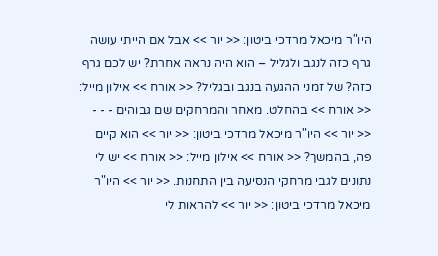היו"ר מיכאל מרדכי ביטון: << יור >> אבל אם הייתי עושה גרף כזה לנגב ולגליל – הוא היה נראה אחרת? יש לכם גרף כזה? של זמני ההגעה בנגב ובגליל? << אורח >> אילון מייל: << אורח >> בהחלט. מאחר והמרחקים שם גבוהים - - - << יור >> היו"ר מיכאל מרדכי ביטון: << יור >> הוא קיים פה, בהמשך? << אורח >> אילון מייל: << אורח >> יש לי נתונים לגבי מרחקי הנסיעה בין התחנות. << יור >> היו"ר מיכאל מרדכי ביטון: << יור >> להראות לי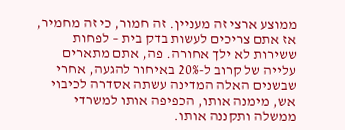ממוצע ארצי זה מעניין. זה חמור, כי זה מחמיר, אז אתם צריכים לעשות בדק בית – לפחות ששירות לא ילך אחורה. פה, אתם מתארים עלייה של קרוב ל-20% באיחור להגעה, אחרי שבשנים האלה המדינה עשתה אסדרה לכיבוי אש, מימנה אותו, הכפיפה אותו למשרדי ממשלה ותקננה אותו.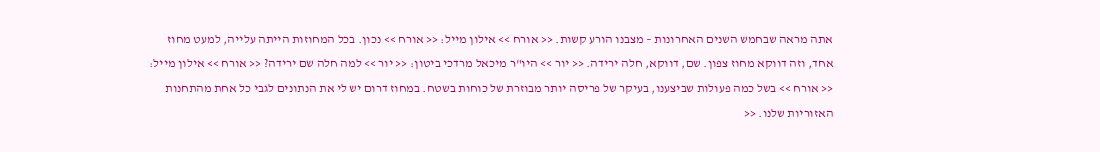אתה מראה שבחמש השנים האחרונות – מצבנו הורע קשות. << אורח >> אילון מייל: << אורח >> נכון. בכל המחוזות הייתה עלייה, למעט מחוז אחד, וזה דווקא מחוז צפון. שם, דווקא, חלה ירידה. << יור >> היו"ר מיכאל מרדכי ביטון: << יור >> למה חלה שם ירידה? << אורח >> אילון מייל: << אורח >> בשל כמה פעולות שביצענו, בעיקר של פריסה יותר מבוזרת של כוחות בשטח. במחוז דרום יש לי את הנתונים לגבי כל אחת מהתחנות האזוריות שלנו. <<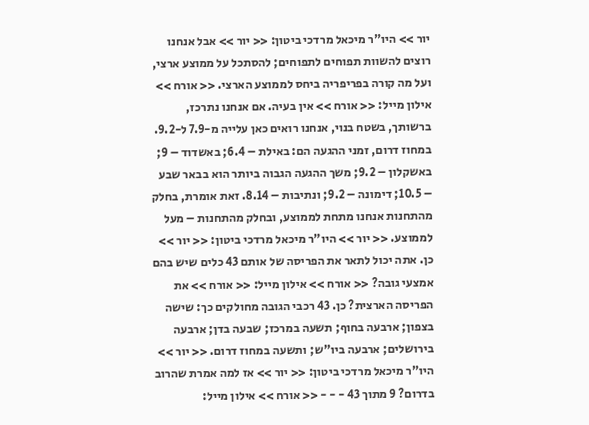יור >> היו"ר מיכאל מרדכי ביטון: << יור >> אבל אנחנו רוצים להשוות תפוחים לתפוחים; להסתכל על ממוצע ארצי, ועל מה קורה בפריפריה ביחס לממוצע הארצי. << אורח >> אילון מייל: << אורח >> אין בעיה. אם אנחנו נתרכז, ברשותך, בשטח בנוי, אנחנו רואים כאן עלייה מ-7.9 ל-9.2. במחוז דרום, זמני ההגעה הם: באילת – 6.4; באשדוד – 9; באשקלון – 9.2; משך ההגעה הגבוה ביותר הוא בבאר שבע – 10.5; דימונה – 9.2; ונתיבות – 8.14. זאת אומרת, בחלק מהתחנות אנחנו מתחת לממוצע, ובחלק מהתחנות – מעל לממוצע. << יור >> היו"ר מיכאל מרדכי ביטון: << יור >> כן. אתה יכול לתאר את הפריסה של אותם 43 כלים שיש בהם אמצעי גובה? << אורח >> אילון מייל: << אורח >> את הפריסה הארצית? כן. 43 רכבי הגובה מחולקים כך: שישה בצפון; ארבעה בחוף; תשעה במרכז; שבעה בדן; ארבעה בירושלים; ארבעה ביו"ש; ותשעה במחוז דרום. << יור >> היו"ר מיכאל מרדכי ביטון: << יור >> אז למה אמרת שהרוב בדרום? 9 מתוך 43 - - - << אורח >> אילון מייל: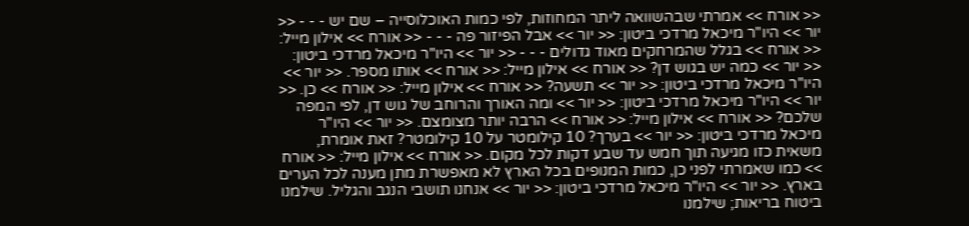<< אורח >> אמרתי שבהשוואה ליתר המחוזות, לפי כמות האוכלוסייה – שם יש - - - << יור >> היו"ר מיכאל מרדכי ביטון: << יור >> אבל הפיזור פה - - - << אורח >> אילון מייל: << אורח >> בגלל שהמרחקים מאוד גדולים - - - << יור >> היו"ר מיכאל מרדכי ביטון: << יור >> כמה יש בגוש דן? << אורח >> אילון מייל: << אורח >> אותו מספר. << יור >> היו"ר מיכאל מרדכי ביטון: << יור >> תשעה? << אורח >> אילון מייל: << אורח >> כן. << יור >> היו"ר מיכאל מרדכי ביטון: << יור >> ומה האורך והרוחב של גוש דן, לפי המפה שלכם? << אורח >> אילון מייל: << אורח >> הרבה יותר מצומצם. << יור >> היו"ר מיכאל מרדכי ביטון: << יור >> בערך? 10 קילומטר על 10 קילומטר? זאת אומרת, משאית כזו מגיעה תוך חמש עד שבע דקות לכל מקום. << אורח >> אילון מייל: << אורח >> כמו שאמרתי לפני כן, כמות המנופים בכל הארץ לא מאפשרת מתן מענה לכל הערים בארץ. << יור >> היו"ר מיכאל מרדכי ביטון: << יור >> אנחנו תושבי הנגב והגליל. שילמנו ביטוח בריאות; שילמנו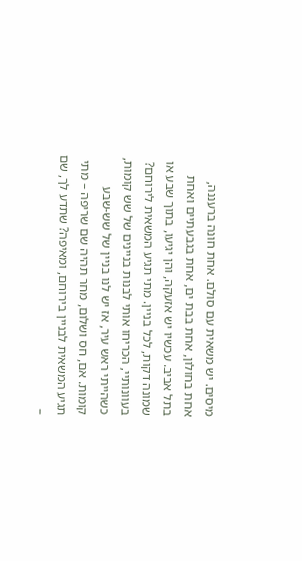מיסים. יש משאית עם סולם. אחת חונה ברעננה, אחת בחולון, אחת בבת ים, אחת בגבעתיים ואחת בתל אביב. עכשיו יש אזעקה, והן יגיעו, בתוך שבע או שמונה דקות, לכל בניין. מתי תגיע המשאית לירוחם? בעוונותיי, הכריחו אותי לבנות בניינים של שש קומות, כשהייתי ראש עיר, אז יש לנו בניין של שש-שבע קומות. אם, חס ושלום, מחר תהיה שם שריפה – מתי תגיע המשאית לבניין בירוחם, ומאיפה? שתדע לך, שם –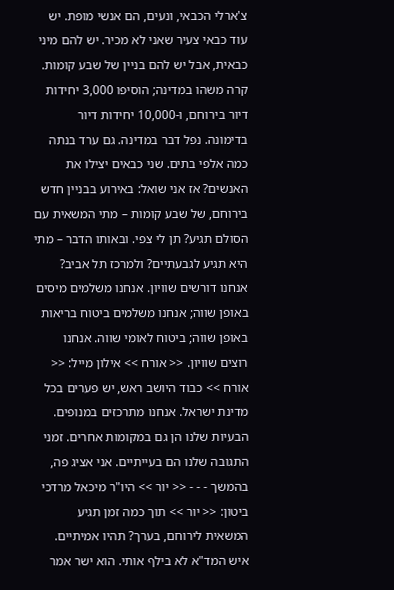צ'ארלי הכבאי, ונעים, הם אנשי מופת. יש עוד כבאי צעיר שאני לא מכיר. יש להם מיני כבאית, אבל יש להם בניין של שבע קומות. קרה משהו במדינה; הוסיפו 3,000 יחידות דיור בירוחם, ו-10,000 יחידות דיור בדימונה. נפל דבר במדינה. גם ערד בנתה כמה אלפי בתים. שני כבאים יצילו את האנשים? אז אני שואל: באירוע בבניין חדש בירוחם, של שבע קומות – מתי המשאית עם הסולם תגיע? תן לי צפי. ובאותו הדבר – מתי היא תגיע לגבעתיים? ולמרכז תל אביב? אנחנו דורשים שוויון. אנחנו משלמים מיסים באופן שווה; אנחנו משלמים ביטוח בריאות באופן שווה; ביטוח לאומי שווה. אנחנו רוצים שוויון. << אורח >> אילון מייל: << אורח >> כבוד היושב ראש, יש פערים בכל מדינת ישראל. אנחנו מתרכזים במנופים. הבעיות שלנו הן גם במקומות אחרים. זמני התגובה שלנו הם בעייתיים. אני אציג פה, בהמשך - - - << יור >> היו"ר מיכאל מרדכי ביטון: << יור >> תוך כמה זמן תגיע המשאית לירוחם, בערך? תהיו אמיתיים. איש המד"א לא בילף אותי. הוא ישר אמר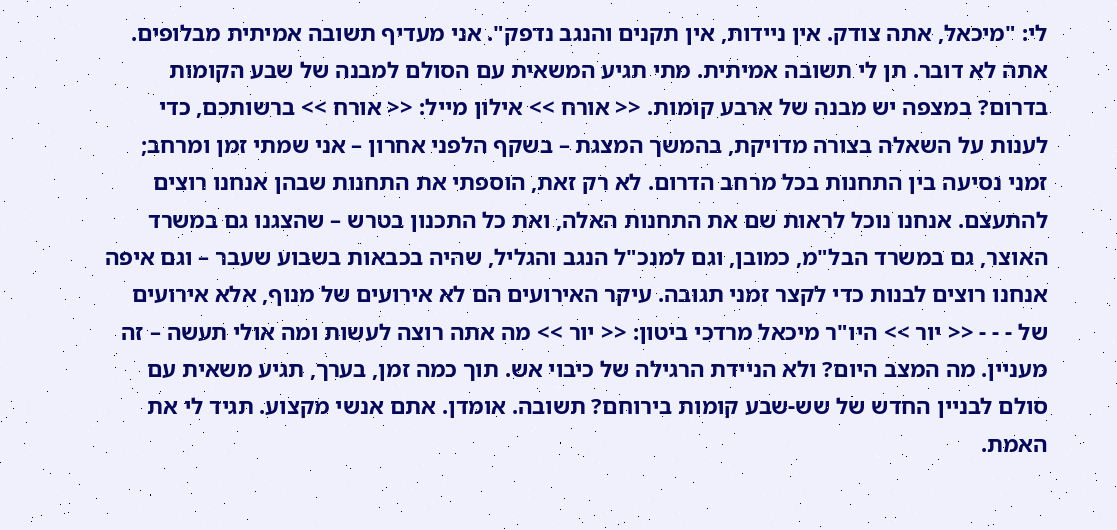לי: "מיכאל, אתה צודק. אין ניידות, אין תקנים והנגב נדפק". אני מעדיף תשובה אמיתית מבלופים. אתה לא דובר. תן לי תשובה אמיתית. מתי תגיע המשאית עם הסולם למבנה של שבע הקומות בדרום? במצפה יש מבנה של ארבע קומות. << אורח >> אילון מייל: << אורח >> ברשותכם, כדי לענות על השאלה בצורה מדויקת, בהמשך המצגת – בשקף הלפני אחרון – אני שמתי זמן ומרחב; זמני נסיעה בין התחנות בכל מרחב הדרום. לא רק זאת, הוספתי את התחנות שבהן אנחנו רוצים להתעצם. אנחנו נוכל לראות שם את התחנות האלה, ואת כל התכנון בטרש – שהצגנו גם במשרד האוצר, גם במשרד הבל"מ, כמובן, וגם למנכ"ל הנגב והגליל, שהיה בכבאות בשבוע שעבר – וגם איפה אנחנו רוצים לבנות כדי לקצר זמני תגובה. עיקר האירועים הם לא אירועים של מנוף, אלא אירועים של - - - << יור >> היו"ר מיכאל מרדכי ביטון: << יור >> מה אתה רוצה לעשות ומה אולי תעשה – זה מעניין. מה המצב היום? ולא הניידת הרגילה של כיבוי אש. תוך כמה זמן, בערך, תגיע משאית עם סולם לבניין החדש של שש-שבע קומות בירוחם? תשובה. אומדן. אתם אנשי מקצוע. תגיד לי את האמת.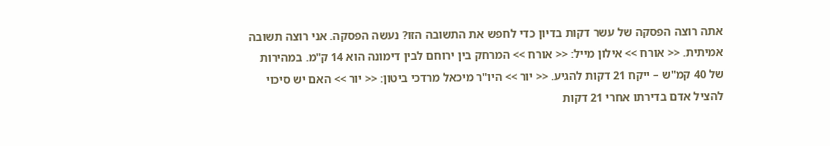אתה רוצה הפסקה של עשר דקות בדיון כדי לחפש את התשובה הזו? נעשה הפסקה. אני רוצה תשובה אמיתית. << אורח >> אילון מייל: << אורח >> המרחק בין ירוחם לבין דימונה הוא 14 ק"מ. במהירות של 40 קמ"ש – ייקח 21 דקות להגיע. << יור >> היו"ר מיכאל מרדכי ביטון: << יור >> האם יש סיכוי להציל אדם בדירתו אחרי 21 דקות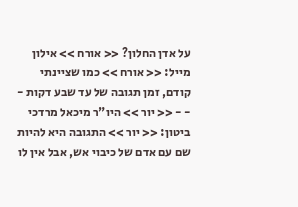על אדן החלון? << אורח >> אילון מייל: << אורח >> כמו שציינתי קודם, זמן תגובה של עד שבע דקות - - - << יור >> היו"ר מיכאל מרדכי ביטון: << יור >> התגובה היא להיות שם עם אדם של כיבוי אש, אבל אין לו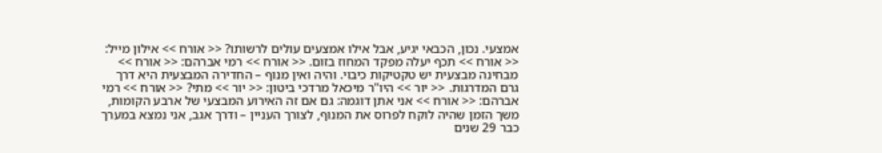אמצעי. נכון, הכבאי יגיע, אבל אילו אמצעים עולים לרשותו? << אורח >> אילון מייל: << אורח >> תכף יעלה מפקד המחוז בזום. << אורח >> רמי אברהם: << אורח >> מבחינה מבצעית יש טקטיקות כיבוי. והיה ואין מנוף – החדירה המבצעית היא דרך גרם המדרגות. << יור >> היו"ר מיכאל מרדכי ביטון: << יור >> מתי? << אורח >> רמי אברהם: << אורח >> אני אתן דוגמה: גם אם זה האירוע המבצעי של ארבע הקומות, משך הזמן שהיה לוקח לפרוס את המנוף, לצורך העניין – ודרך אגב, אני נמצא במערך כבר 29 שנים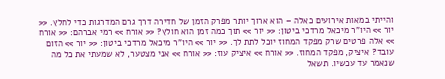והייתי במאות אירועים כאלה – הוא ארוך יותר מפרק הזמן של חדירה דרך גרם המדרגות כדי לחלץ. << יור >> היו"ר מיכאל מרדכי ביטון: << יור >> תוך כמה זמן הוא חולץ? << אורח >> רמי אברהם: << אורח >> אלה פרטים שרק מפקד המחוז יוכל לתת לך. << יור >> היו"ר מיכאל מרדכי ביטון: << יור >> הזום עובד? איציק, מפקד המחוז. << אורח >> איציק עוז: << אורח >> אני מצטער, לא שמעתי את כל מה שנאמר עד עכשיו. תשאל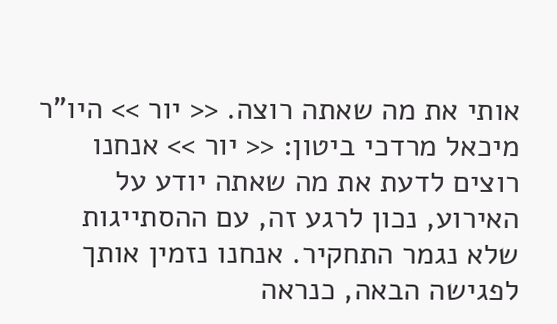אותי את מה שאתה רוצה. << יור >> היו"ר מיכאל מרדכי ביטון: << יור >> אנחנו רוצים לדעת את מה שאתה יודע על האירוע, נכון לרגע זה, עם ההסתייגות שלא נגמר התחקיר. אנחנו נזמין אותך לפגישה הבאה, כנראה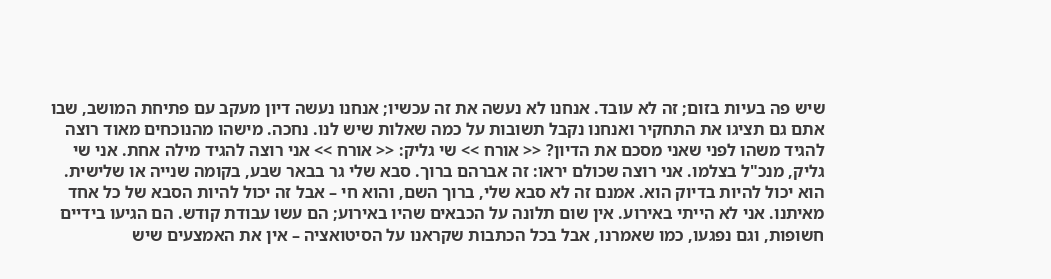שיש פה בעיות בזום; זה לא עובד. אנחנו לא נעשה את זה עכשיו; אנחנו נעשה דיון מעקב עם פתיחת המושב, שבו אתם גם תציגו את התחקיר ואנחנו נקבל תשובות על כמה שאלות שיש לנו. נחכה. מישהו מהנוכחים מאוד רוצה להגיד משהו לפני שאני מסכם את הדיון? << אורח >> שי גליק: << אורח >> אני רוצה להגיד מילה אחת. אני שי גליק, מנכ"ל בצלמו. אני רוצה שכולם יראו: זה אברהם ברוך. סבא שלי גר בבאר שבע, בקומה שנייה או שלישית. הוא יכול להיות בדיוק הוא. אמנם זה לא סבא שלי, ברוך השם, והוא חי – אבל זה יכול להיות הסבא של כל אחד מאיתנו. אני לא הייתי באירוע. אין שום תלונה על הכבאים שהיו באירוע; הם עשו עבודת קודש. הם הגיעו בידיים חשופות, וגם נפגעו, כמו שאמרנו, אבל בכל הכתבות שקראנו על הסיטואציה – אין את האמצעים שיש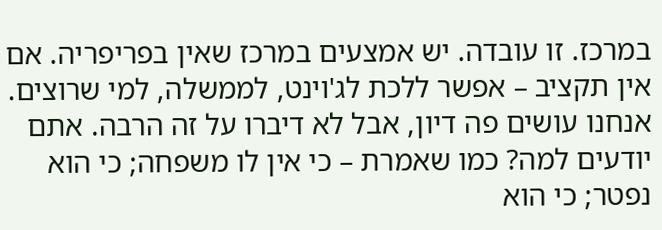במרכז. זו עובדה. יש אמצעים במרכז שאין בפריפריה. אם אין תקציב – אפשר ללכת לג'וינט, לממשלה, למי שרוצים. אנחנו עושים פה דיון, אבל לא דיברו על זה הרבה. אתם יודעים למה? כמו שאמרת – כי אין לו משפחה; כי הוא נפטר; כי הוא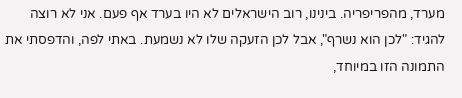מערד, מהפריפריה. בינינו, רוב הישראלים לא היו בערד אף פעם. אני לא רוצה להגיד: "לכן הוא נשרף", אבל לכן הזעקה שלו לא נשמעת. באתי לפה, והדפסתי את התמונה הזו במיוחד,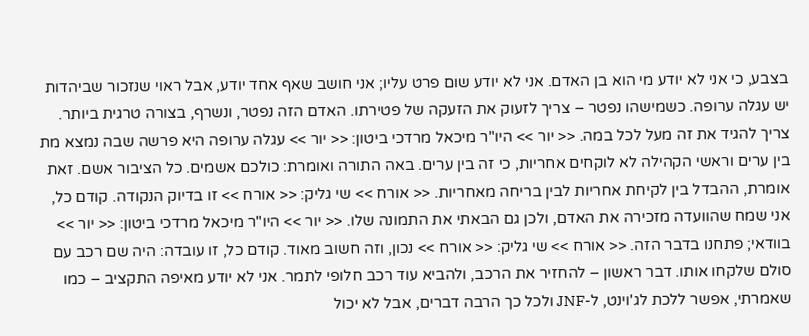בצבע, כי אני לא יודע מי הוא בן האדם. אני לא יודע שום פרט עליו; אני חושב שאף אחד יודע, אבל ראוי שנזכור שביהדות יש עגלה ערופה. כשמישהו נפטר – צריך לזעוק את הזעקה של פטירתו. האדם הזה נפטר, ונשרף, בצורה טרגית ביותר. צריך להגיד את זה מעל לכל במה. << יור >> היו"ר מיכאל מרדכי ביטון: << יור >> עגלה ערופה היא פרשה שבה נמצא מת בין ערים וראשי הקהילה לא לוקחים אחריות, כי זה בין ערים. באה התורה ואומרת: כולכם אשמים. כל הציבור אשם. זאת אומרת, ההבדל בין לקיחת אחריות לבין בריחה מאחריות. << אורח >> שי גליק: << אורח >> זו בדיוק הנקודה. קודם כל, אני שמח שהוועדה מזכירה את האדם, ולכן גם הבאתי את התמונה שלו. << יור >> היו"ר מיכאל מרדכי ביטון: << יור >> בוודאי; פתחנו בדבר הזה. << אורח >> שי גליק: << אורח >> נכון, וזה חשוב מאוד. קודם כל, זו עובדה: היה שם רכב עם סולם שלקחו אותו. דבר ראשון – להחזיר את הרכב, ולהביא עוד רכב חלופי לתמר. אני לא יודע מאיפה התקציב – כמו שאמרתי, אפשר ללכת לג'וינט, ל-JNF ולכל כך הרבה דברים, אבל לא יכול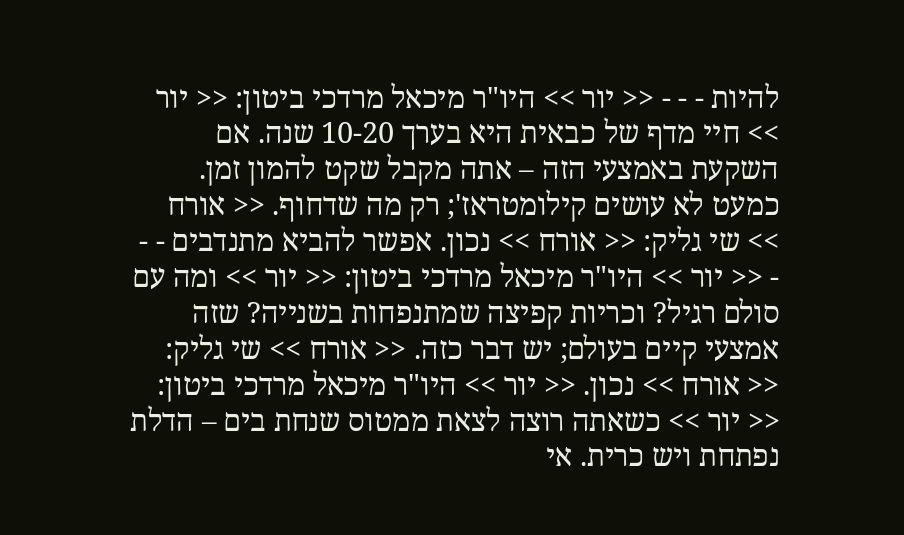להיות - - - << יור >> היו"ר מיכאל מרדכי ביטון: << יור >> חיי מדף של כבאית היא בערך 10-20 שנה. אם השקעת באמצעי הזה – אתה מקבל שקט להמון זמן. כמעט לא עושים קילומטראז'; רק מה שדחוף. << אורח >> שי גליק: << אורח >> נכון. אפשר להביא מתנדבים - - - << יור >> היו"ר מיכאל מרדכי ביטון: << יור >> ומה עם סולם רגיל? וכריות קפיצה שמתנפחות בשנייה? שזה אמצעי קיים בעולם; יש דבר כזה. << אורח >> שי גליק: << אורח >> נכון. << יור >> היו"ר מיכאל מרדכי ביטון: << יור >> כשאתה רוצה לצאת ממטוס שנחת בים – הדלת נפתחת ויש כרית. אי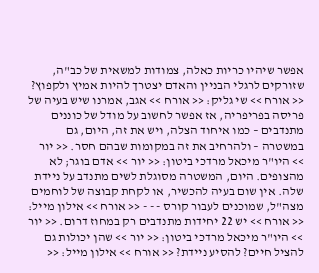אפשר שיהיו כריות כאלה, צמודות למשאית של כב"ה, שזורקים לרגלי הבניין והאדם יצטרך להיות אמיץ ולקפוץ? << אורח >> שי גליק: << אורח >> אגב, אמרנו שיש בעיה של פריסה בפריפריה, אז אפשר לחשוב על מודל של כוננים מתנדבים – כמו איחוד הצלה, ויש את זה, היום, גם במשטרה – ולהרחיב את זה במקומות שבהם חסר. << יור >> היו"ר מיכאל מרדכי ביטון: << יור >> אדם בוגר; לא מהצופים. היום, המשטרה מסוגלת לשים מתנדב על ניידת שלה. אין שום בעיה להכשיר, או לקחת קבוצה של לוחמים מצה"ל, שמוכנים לעבור קורס - - - << אורח >> אילון מייל: << אורח >> יש 22 יחידות מתנדבים רק במחוז דרום. << יור >> היו"ר מיכאל מרדכי ביטון: << יור >> שהן יכולות גם להציל חיים? להסיע ניידת? << אורח >> אילון מייל: <<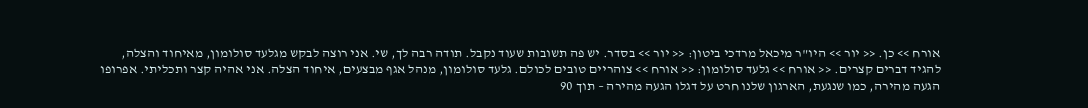אורח >> כן. << יור >> היו"ר מיכאל מרדכי ביטון: << יור >> בסדר. יש פה תשובות שעוד נקבל. תודה רבה לך, שי. אני רוצה לבקש מגלעד סולומון, מאיחוד והצלה, להגיד דברים קצרים. << אורח >> גלעד סולומון: << אורח >> צוהריים טובים לכולם. גלעד סולומון, מנהל אגף מבצעים, איחוד הצלה. אני אהיה קצר ותכליתי. אפרופו הגעה מהירה, כמו שנגעת, הארגון שלנו חרט על דגלו הגעה מהירה – תוך 90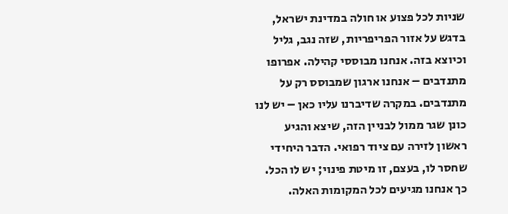שניות לכל פצוע או חולה במדינת ישראל, בדגש על אזור הפריפריות, שזה נגב, גליל וכיוצא בזה. אנחנו מבוססי קהילה. אפרופו מתנדבים – אנחנו ארגון שמבוסס רק על מתנדבים. במקרה שדיברנו עליו כאן – יש לנו כונן שגר ממול לבניין הזה, שיצא והגיע ראשון לזירה עם ציוד רפואי. הדבר היחידי שחסר לו, בעצם, זו מיטת פינוי; יש לו הכל. כך אנחנו מגיעים לכל המקומות האלה.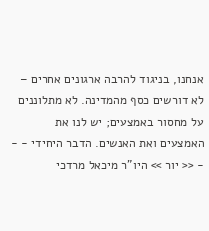אנחנו, בניגוד להרבה ארגונים אחרים – לא דורשים כסף מהמדינה. לא מתלוננים על מחסור באמצעים; יש לנו את האמצעים ואת האנשים. הדבר היחידי - - - << יור >> היו"ר מיכאל מרדכי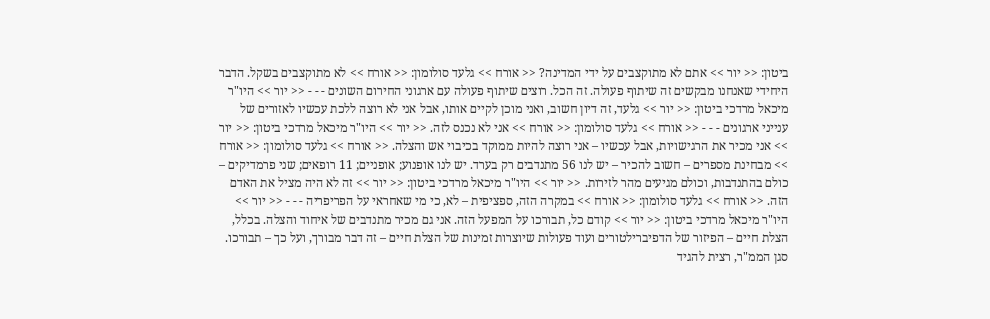ביטון: << יור >> אתם לא מתוקצבים על ידי המדינה? << אורח >> גלעד סולומון: << אורח >> לא מתוקצבים בשקל. הדבר היחידי שאנחנו מבקשים זה שיתוף פעולה. זה הכל. רוצים שיתוף פעולה עם ארגוני החירום השונים - - - << יור >> היו"ר מיכאל מרדכי ביטון: << יור >> גלעד, זה דיון חשוב, ואני מוכן לקיים אותו, אבל אני לא רוצה ללכת עכשיו לאזורים של ענייני ארגונים - - - << אורח >> גלעד סולומון: << אורח >> אני לא נכנס לזה. << יור >> היו"ר מיכאל מרדכי ביטון: << יור >> אני מכיר את הרגישויות, אבל עכשיו – אני רוצה להיות ממוקד בכיבוי אש והצלה. << אורח >> גלעד סולומון: << אורח >> מבחינת מספרים – חשוב להכיר – יש לנו 56 מתנדבים רק בערד. יש לנו אופנוע; אופניים; 11 רופאים; שני פרמדיקים – כולם בהתנדבות, וכולם מגיעים מהר לזירות. << יור >> היו"ר מיכאל מרדכי ביטון: << יור >> זה לא היה מציל את האדם הזה. << אורח >> גלעד סולומון: << אורח >> במקרה הזה, ספציפית – לא, כי מי שאחראי על הפריפריה - - - << יור >> היו"ר מיכאל מרדכי ביטון: << יור >> קודם כל, תבורכו על המפעל הזה. אני גם מכיר מתנדבים של איחוד והצלה. בכלל, הצלת חיים – הפיזור של הדפיברילטורים ועוד פעולות שיוצרות זמינות של הצלת חיים – זה דבר מבורך, ועל כך – תבורכו. סגן הממ"ר, רצית להגיד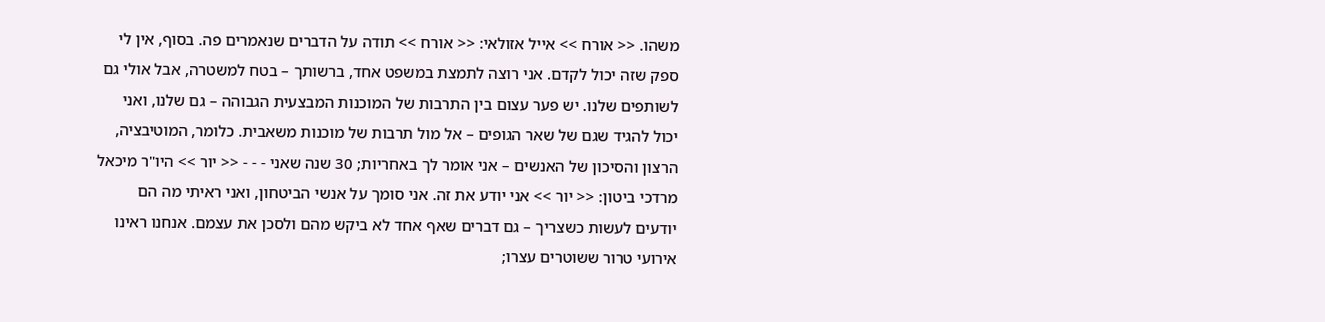משהו. << אורח >> אייל אזולאי: << אורח >> תודה על הדברים שנאמרים פה. בסוף, אין לי ספק שזה יכול לקדם. אני רוצה לתמצת במשפט אחד, ברשותך – בטח למשטרה, אבל אולי גם לשותפים שלנו. יש פער עצום בין התרבות של המוכנות המבצעית הגבוהה – גם שלנו, ואני יכול להגיד שגם של שאר הגופים – אל מול תרבות של מוכנות משאבית. כלומר, המוטיבציה, הרצון והסיכון של האנשים – אני אומר לך באחריות; 30 שנה שאני - - - << יור >> היו"ר מיכאל מרדכי ביטון: << יור >> אני יודע את זה. אני סומך על אנשי הביטחון, ואני ראיתי מה הם יודעים לעשות כשצריך – גם דברים שאף אחד לא ביקש מהם ולסכן את עצמם. אנחנו ראינו אירועי טרור ששוטרים עצרו;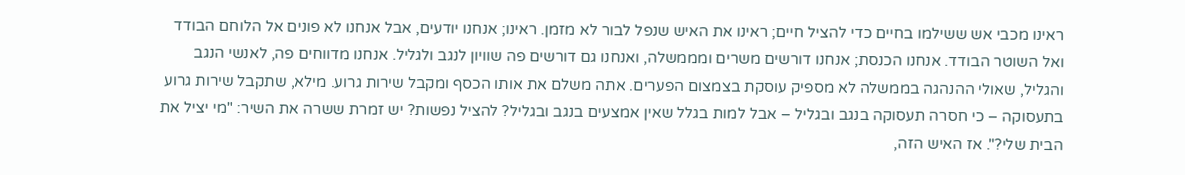ראינו מכבי אש ששילמו בחיים כדי להציל חיים; ראינו את האיש שנפל לבור לא מזמן. ראינו; אנחנו יודעים, אבל אנחנו לא פונים אל הלוחם הבודד ואל השוטר הבודד. אנחנו הכנסת; אנחנו דורשים משרים ומממשלה, ואנחנו גם דורשים פה שוויון לנגב ולגליל. אנחנו מדווחים פה, לאנשי הנגב והגליל, שאולי ההנהגה בממשלה לא מספיק עוסקת בצמצום הפערים. אתה משלם את אותו הכסף ומקבל שירות גרוע. מילא, שתקבל שירות גרוע בתעסוקה – כי חסרה תעסוקה בנגב ובגליל – אבל למות בגלל שאין אמצעים בנגב ובגליל? להציל נפשות? יש זמרת ששרה את השיר: "מי יציל את הבית שלי?". אז האיש הזה,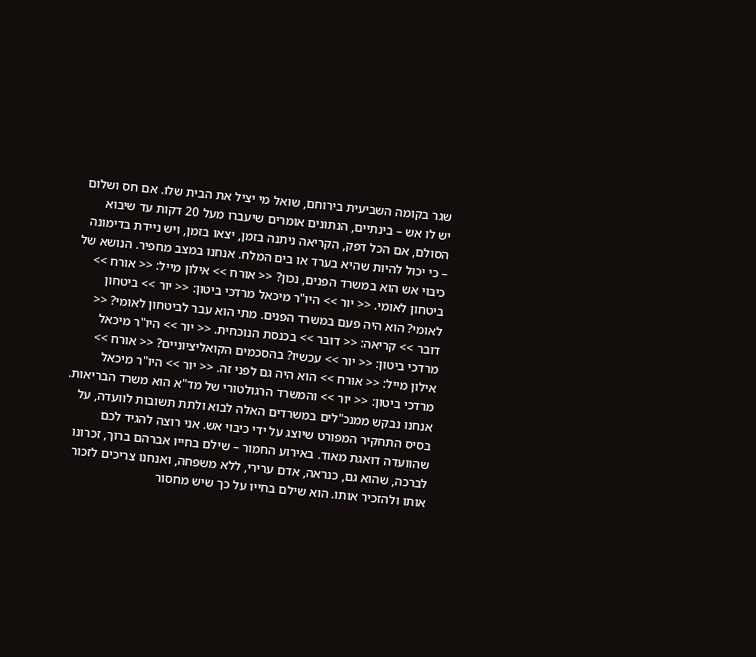שגר בקומה השביעית בירוחם, שואל מי יציל את הבית שלו. אם חס ושלום יש לו אש – בינתיים, הנתונים אומרים שיעברו מעל 20 דקות עד שיבוא הסולם, אם הכל דפק, הקריאה ניתנה בזמן, יצאו בזמן, ויש ניידת בדימונה – כי יכול להיות שהיא בערד או בים המלח. אנחנו במצב מחפיר. הנושא של כיבוי אש הוא במשרד הפנים, נכון? << אורח >> אילון מייל: << אורח >> ביטחון לאומי. << יור >> היו"ר מיכאל מרדכי ביטון: << יור >> ביטחון לאומי? הוא היה פעם במשרד הפנים. מתי הוא עבר לביטחון לאומי? << דובר >> קריאה: << דובר >> בכנסת הנוכחית. << יור >> היו"ר מיכאל מרדכי ביטון: << יור >> עכשיו? בהסכמים הקואליציוניים? << אורח >> אילון מייל: << אורח >> הוא היה גם לפני זה. << יור >> היו"ר מיכאל מרדכי ביטון: << יור >> והמשרד הרגולטורי של מד"א הוא משרד הבריאות. אנחנו נבקש ממנכ"לים במשרדים האלה לבוא ולתת תשובות לוועדה, על בסיס התחקיר המפורט שיוצג על ידי כיבוי אש. אני רוצה להגיד לכם שהוועדה דואגת מאוד. באירוע החמור – שילם בחייו אברהם ברוך, זכרונו לברכה, שהוא גם, כנראה, אדם ערירי, ללא משפחה, ואנחנו צריכים לזכור אותו ולהזכיר אותו. הוא שילם בחייו על כך שיש מחסור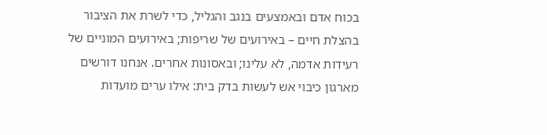בכוח אדם ובאמצעים בנגב והגליל, כדי לשרת את הציבור בהצלת חיים – באירועים של שריפות; באירועים המוניים של רעידות אדמה, לא עלינו; ובאסונות אחרים. אנחנו דורשים מארגון כיבוי אש לעשות בדק בית: אילו ערים מועדות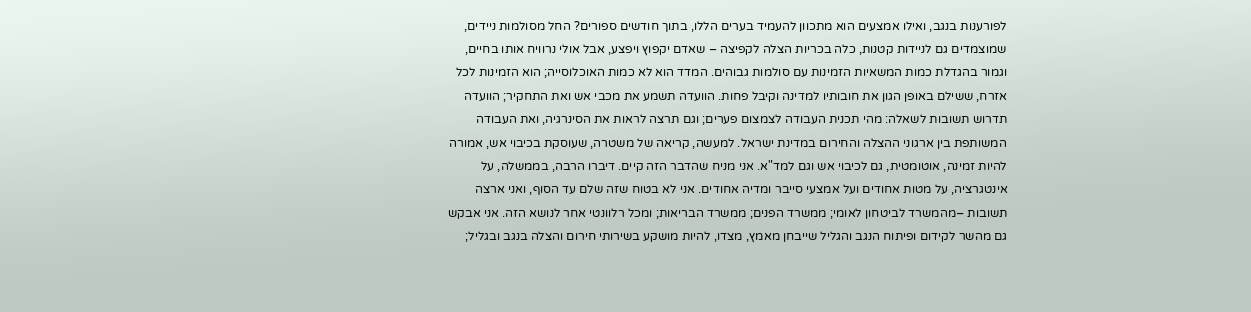לפורענות בנגב, ואילו אמצעים הוא מתכוון להעמיד בערים הללו, בתוך חודשים ספורים? החל מסולמות ניידים, שמוצמדים גם לניידות קטנות, כלה בכריות הצלה לקפיצה – שאדם יקפוץ ויפצע, אבל אולי נרוויח אותו בחיים, וגמור בהגדלת כמות המשאיות הזמינות עם סולמות גבוהים. המדד הוא לא כמות האוכלוסייה; הוא הזמינות לכל אזרח, ששילם באופן הגון את חובותיו למדינה וקיבל פחות. הוועדה תשמע את מכבי אש ואת התחקיר; הוועדה תדרוש תשובות לשאלה: מהי תכנית העבודה לצמצום פערים; וגם תרצה לראות את הסינרגיה, ואת העבודה המשותפת בין ארגוני ההצלה והחירום במדינת ישראל. למעשה, קריאה של משטרה, שעוסקת בכיבוי אש, אמורה להיות זמינה, אוטומטית, גם לכיבוי אש וגם למד"א. אני מניח שהדבר הזה קיים. דיברו הרבה, בממשלה, על אינטגרציה, על מטות אחודים ועל אמצעי סייבר ומדיה אחודים. אני לא בטוח שזה שלם עד הסוף, ואני ארצה תשובות –מהמשרד לביטחון לאומי; ממשרד הפנים; ממשרד הבריאות; ומכל רלוונטי אחר לנושא הזה. אני אבקש גם מהשר לקידום ופיתוח הנגב והגליל שייבחן מאמץ, מצדו, להיות מושקע בשירותי חירום והצלה בנגב ובגליל;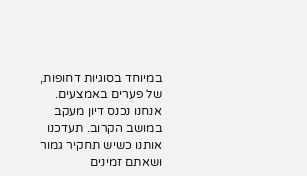במיוחד בסוגיות דחופות, של פערים באמצעים. אנחנו נכנס דיון מעקב במושב הקרוב. תעדכנו אותנו כשיש תחקיר גמור ושאתם זמינים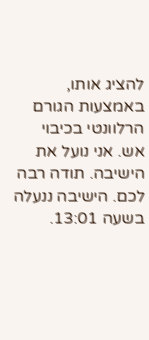להציג אותו, באמצעות הגורם הרלוונטי בכיבוי אש. אני נועל את הישיבה. תודה רבה לכם. הישיבה ננעלה בשעה 13:01.